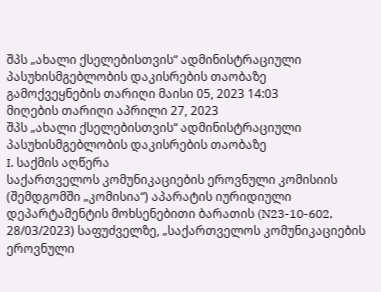შპს „ახალი ქსელებისთვის“ ადმინისტრაციული პასუხისმგებლობის დაკისრების თაობაზე
გამოქვეყნების თარიღი მაისი 05, 2023 14:03
მიღების თარიღი აპრილი 27, 2023
შპს „ახალი ქსელებისთვის“ ადმინისტრაციული პასუხისმგებლობის დაკისრების თაობაზე
I. საქმის აღწერა
საქართველოს კომუნიკაციების ეროვნული კომისიის (შემდგომში „კომისია“) აპარატის იურიდიული დეპარტამენტის მოხსენებითი ბარათის (N23-10-602, 28/03/2023) საფუძველზე, „საქართველოს კომუნიკაციების ეროვნული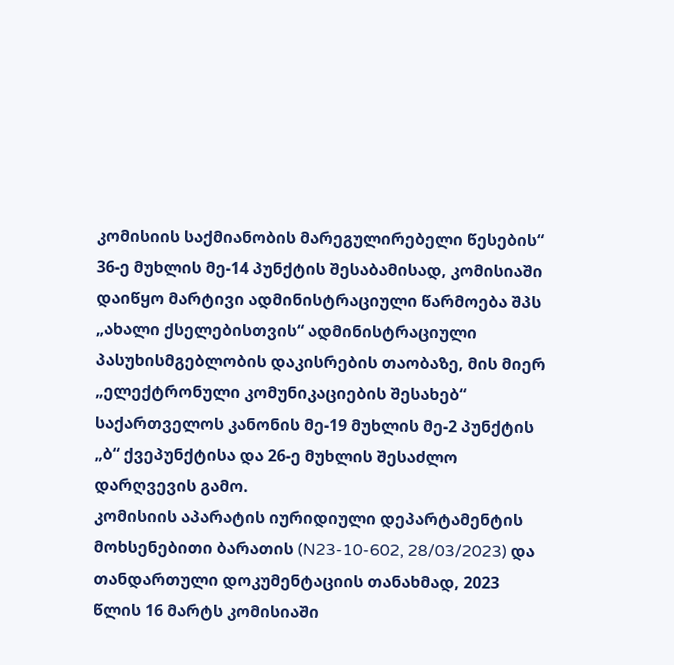კომისიის საქმიანობის მარეგულირებელი წესების“ 36-ე მუხლის მე-14 პუნქტის შესაბამისად, კომისიაში დაიწყო მარტივი ადმინისტრაციული წარმოება შპს „ახალი ქსელებისთვის“ ადმინისტრაციული პასუხისმგებლობის დაკისრების თაობაზე, მის მიერ „ელექტრონული კომუნიკაციების შესახებ“ საქართველოს კანონის მე-19 მუხლის მე-2 პუნქტის „ბ“ ქვეპუნქტისა და 26-ე მუხლის შესაძლო დარღვევის გამო.
კომისიის აპარატის იურიდიული დეპარტამენტის მოხსენებითი ბარათის (N23-10-602, 28/03/2023) და თანდართული დოკუმენტაციის თანახმად, 2023 წლის 16 მარტს კომისიაში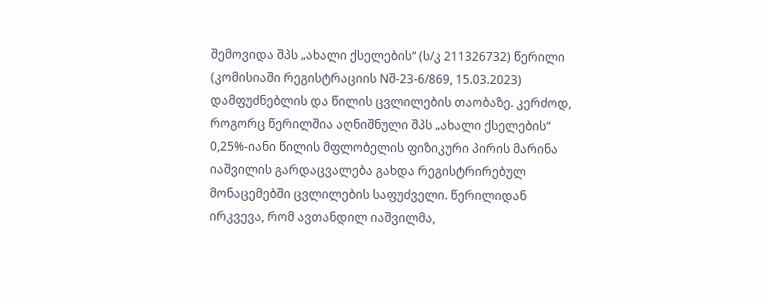შემოვიდა შპს „ახალი ქსელების“ (ს/კ 211326732) წერილი (კომისიაში რეგისტრაციის Nშ-23-6/869, 15.03.2023) დამფუძნებლის და წილის ცვლილების თაობაზე. კერძოდ, როგორც წერილშია აღნიშნული შპს „ახალი ქსელების“ 0,25%-იანი წილის მფლობელის ფიზიკური პირის მარინა იაშვილის გარდაცვალება გახდა რეგისტრირებულ მონაცემებში ცვლილების საფუძველი. წერილიდან ირკვევა, რომ ავთანდილ იაშვილმა,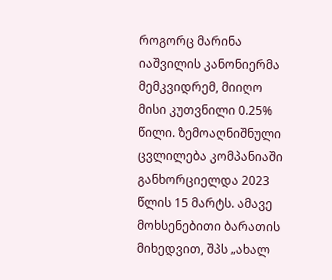როგორც მარინა იაშვილის კანონიერმა მემკვიდრემ, მიიღო მისი კუთვნილი 0.25% წილი. ზემოაღნიშნული ცვლილება კომპანიაში განხორციელდა 2023 წლის 15 მარტს. ამავე მოხსენებითი ბარათის მიხედვით, შპს „ახალ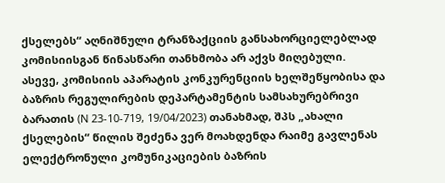ქსელებს“ აღნიშნული ტრანზაქციის განსახორციელებლად კომისიისგან წინასწარი თანხმობა არ აქვს მიღებული.
ასევე, კომისიის აპარატის კონკურენციის ხელშეწყობისა და ბაზრის რეგულირების დეპარტამენტის სამსახურებრივი ბარათის (N 23-10-719, 19/04/2023) თანახმად, შპს „ახალი ქსელების“ წილის შეძენა ვერ მოახდენდა რაიმე გავლენას ელექტრონული კომუნიკაციების ბაზრის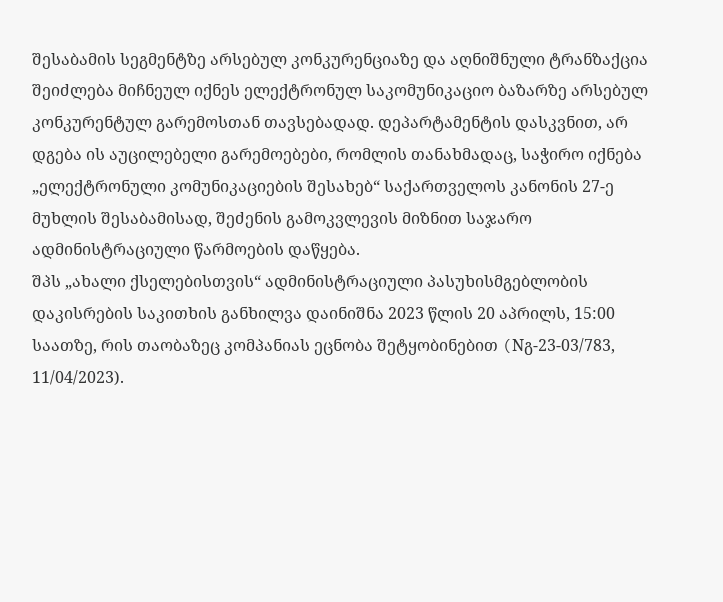შესაბამის სეგმენტზე არსებულ კონკურენციაზე და აღნიშნული ტრანზაქცია შეიძლება მიჩნეულ იქნეს ელექტრონულ საკომუნიკაციო ბაზარზე არსებულ კონკურენტულ გარემოსთან თავსებადად. დეპარტამენტის დასკვნით, არ დგება ის აუცილებელი გარემოებები, რომლის თანახმადაც, საჭირო იქნება „ელექტრონული კომუნიკაციების შესახებ“ საქართველოს კანონის 27-ე მუხლის შესაბამისად, შეძენის გამოკვლევის მიზნით საჯარო ადმინისტრაციული წარმოების დაწყება.
შპს „ახალი ქსელებისთვის“ ადმინისტრაციული პასუხისმგებლობის დაკისრების საკითხის განხილვა დაინიშნა 2023 წლის 20 აპრილს, 15:00 საათზე, რის თაობაზეც კომპანიას ეცნობა შეტყობინებით (Nგ-23-03/783, 11/04/2023).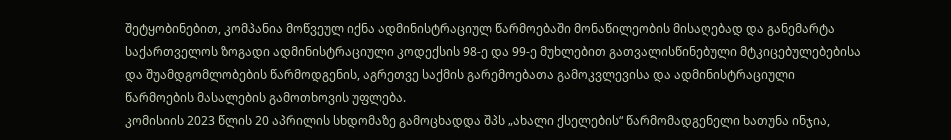შეტყობინებით, კომპანია მოწვეულ იქნა ადმინისტრაციულ წარმოებაში მონაწილეობის მისაღებად და განემარტა საქართველოს ზოგადი ადმინისტრაციული კოდექსის 98-ე და 99-ე მუხლებით გათვალისწინებული მტკიცებულებებისა და შუამდგომლობების წარმოდგენის, აგრეთვე საქმის გარემოებათა გამოკვლევისა და ადმინისტრაციული წარმოების მასალების გამოთხოვის უფლება.
კომისიის 2023 წლის 20 აპრილის სხდომაზე გამოცხადდა შპს „ახალი ქსელების“ წარმომადგენელი ხათუნა ინჯია,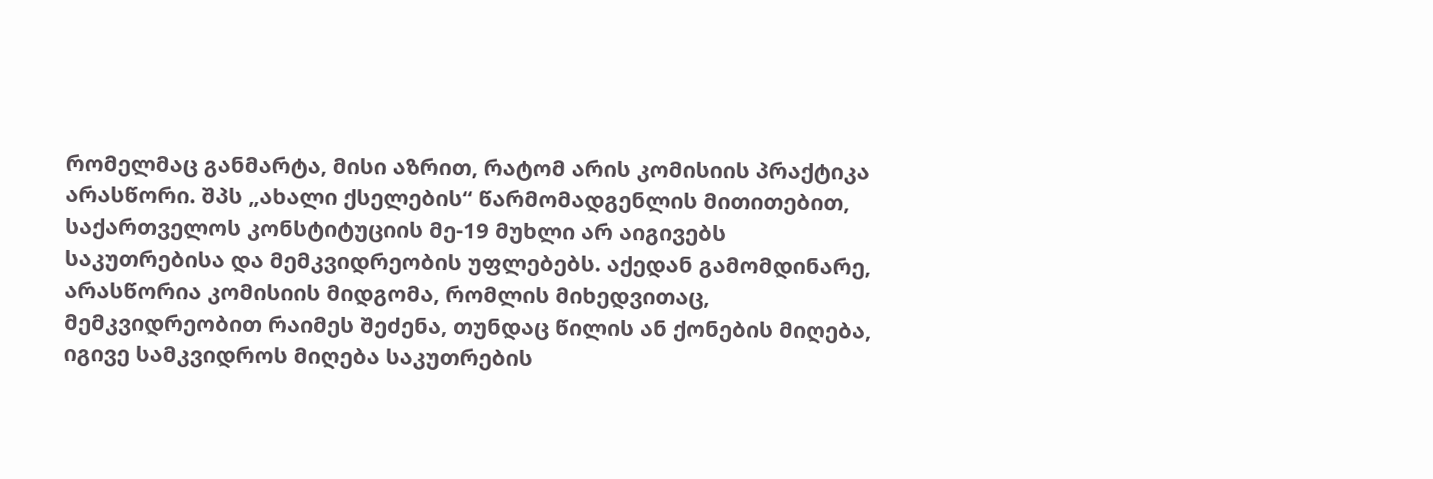რომელმაც განმარტა, მისი აზრით, რატომ არის კომისიის პრაქტიკა არასწორი. შპს „ახალი ქსელების“ წარმომადგენლის მითითებით, საქართველოს კონსტიტუციის მე-19 მუხლი არ აიგივებს საკუთრებისა და მემკვიდრეობის უფლებებს. აქედან გამომდინარე, არასწორია კომისიის მიდგომა, რომლის მიხედვითაც, მემკვიდრეობით რაიმეს შეძენა, თუნდაც წილის ან ქონების მიღება, იგივე სამკვიდროს მიღება საკუთრების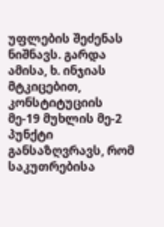უფლების შეძენას ნიშნავს. გარდა ამისა, ხ. ინჯიას მტკიცებით, კონსტიტუციის მე-19 მუხლის მე-2 პუნქტი განსაზღვრავს, რომ საკუთრებისა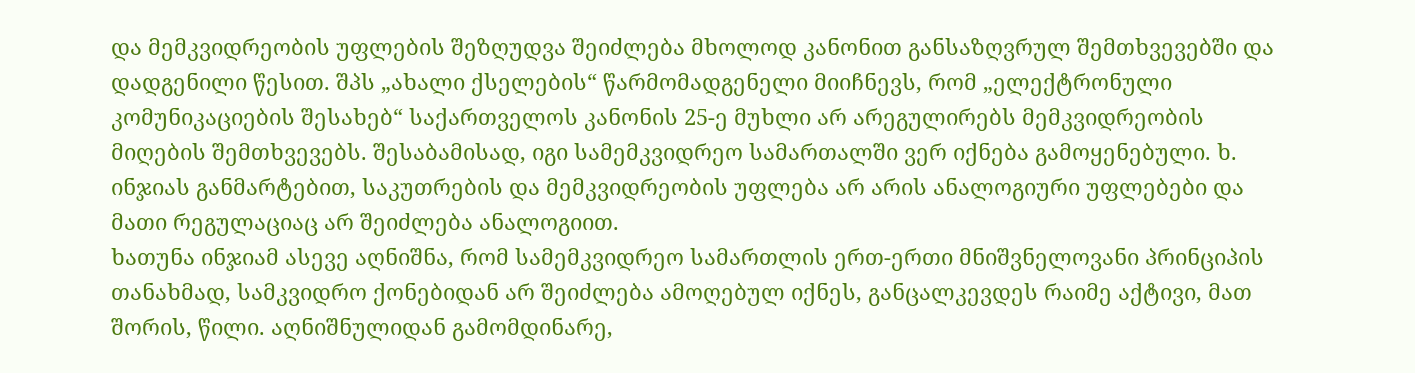და მემკვიდრეობის უფლების შეზღუდვა შეიძლება მხოლოდ კანონით განსაზღვრულ შემთხვევებში და დადგენილი წესით. შპს „ახალი ქსელების“ წარმომადგენელი მიიჩნევს, რომ „ელექტრონული კომუნიკაციების შესახებ“ საქართველოს კანონის 25-ე მუხლი არ არეგულირებს მემკვიდრეობის მიღების შემთხვევებს. შესაბამისად, იგი სამემკვიდრეო სამართალში ვერ იქნება გამოყენებული. ხ. ინჯიას განმარტებით, საკუთრების და მემკვიდრეობის უფლება არ არის ანალოგიური უფლებები და მათი რეგულაციაც არ შეიძლება ანალოგიით.
ხათუნა ინჯიამ ასევე აღნიშნა, რომ სამემკვიდრეო სამართლის ერთ-ერთი მნიშვნელოვანი პრინციპის თანახმად, სამკვიდრო ქონებიდან არ შეიძლება ამოღებულ იქნეს, განცალკევდეს რაიმე აქტივი, მათ შორის, წილი. აღნიშნულიდან გამომდინარე,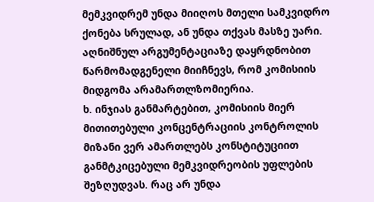მემკვიდრემ უნდა მიიღოს მთელი სამკვიდრო ქონება სრულად, ან უნდა თქვას მასზე უარი. აღნიშნულ არგუმენტაციაზე დაყრდნობით წარმომადგენელი მიიჩნევს, რომ კომისიის მიდგომა არამართლზომიერია.
ხ. ინჯიას განმარტებით, კომისიის მიერ მითითებული კონცენტრაციის კონტროლის მიზანი ვერ ამართლებს კონსტიტუციით განმტკიცებული მემკვიდრეობის უფლების შეზღუდვას. რაც არ უნდა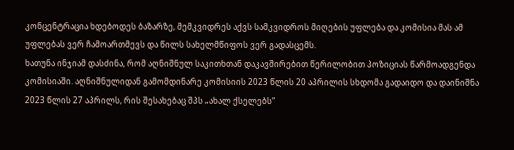კონცენტრაცია ხდებოდეს ბაზარზე, მემკვიდრეს აქვს სამკვიდროს მიღების უფლება და კომისია მას ამ უფლებას ვერ ჩამოართმევს და წილს სახელმწიფოს ვერ გადასცემს.
ხათუნა ინჯიამ დასძინა, რომ აღნიშნულ საკითხთან დაკავშირებით წერილობით პოზიციას წარმოადგენდა კომისიაში. აღნიშნულიდან გამომდინარე კომისიის 2023 წლის 20 აპრილის სხდომა გადაიდო და დაინიშნა 2023 წლის 27 აპრილს, რის შესახებაც შპს „ახალ ქსელებს“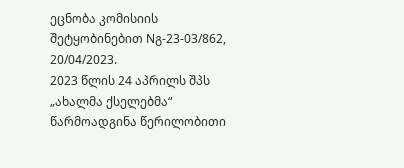ეცნობა კომისიის შეტყობინებით Nგ-23-03/862, 20/04/2023.
2023 წლის 24 აპრილს შპს „ახალმა ქსელებმა“ წარმოადგინა წერილობითი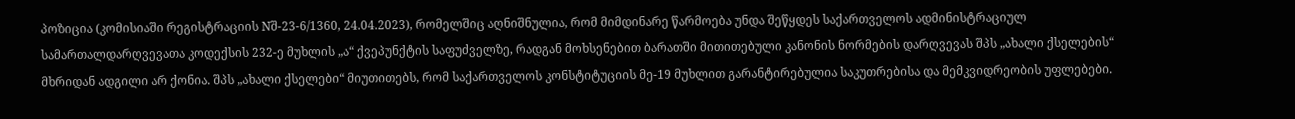პოზიცია (კომისიაში რეგისტრაციის Nშ-23-6/1360, 24.04.2023), რომელშიც აღნიშნულია, რომ მიმდინარე წარმოება უნდა შეწყდეს საქართველოს ადმინისტრაციულ სამართალდარღვევათა კოდექსის 232-ე მუხლის „ა“ ქვეპუნქტის საფუძველზე, რადგან მოხსენებით ბარათში მითითებული კანონის ნორმების დარღვევას შპს „ახალი ქსელების“ მხრიდან ადგილი არ ქონია. შპს „ახალი ქსელები“ მიუთითებს, რომ საქართველოს კონსტიტუციის მე-19 მუხლით გარანტირებულია საკუთრებისა და მემკვიდრეობის უფლებები.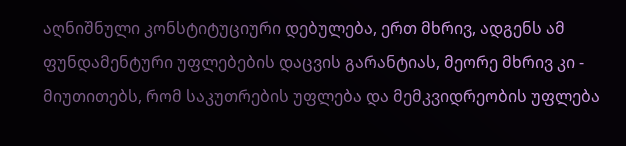აღნიშნული კონსტიტუციური დებულება, ერთ მხრივ, ადგენს ამ ფუნდამენტური უფლებების დაცვის გარანტიას, მეორე მხრივ კი - მიუთითებს, რომ საკუთრების უფლება და მემკვიდრეობის უფლება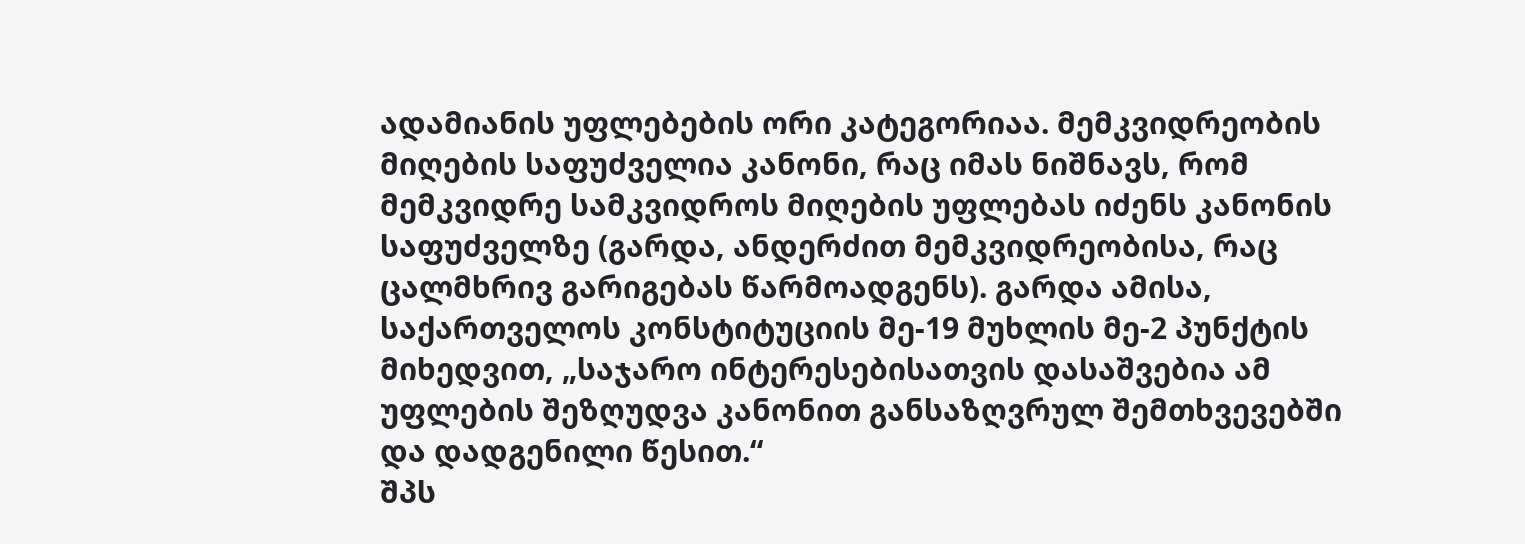ადამიანის უფლებების ორი კატეგორიაა. მემკვიდრეობის მიღების საფუძველია კანონი, რაც იმას ნიშნავს, რომ მემკვიდრე სამკვიდროს მიღების უფლებას იძენს კანონის საფუძველზე (გარდა, ანდერძით მემკვიდრეობისა, რაც ცალმხრივ გარიგებას წარმოადგენს). გარდა ამისა, საქართველოს კონსტიტუციის მე-19 მუხლის მე-2 პუნქტის მიხედვით, „საჯარო ინტერესებისათვის დასაშვებია ამ უფლების შეზღუდვა კანონით განსაზღვრულ შემთხვევებში და დადგენილი წესით.“
შპს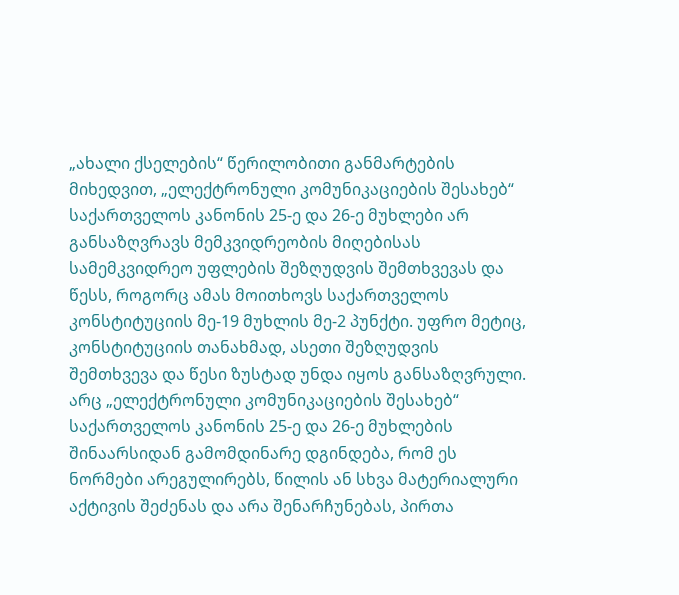„ახალი ქსელების“ წერილობითი განმარტების მიხედვით, „ელექტრონული კომუნიკაციების შესახებ“ საქართველოს კანონის 25-ე და 26-ე მუხლები არ განსაზღვრავს მემკვიდრეობის მიღებისას სამემკვიდრეო უფლების შეზღუდვის შემთხვევას და წესს, როგორც ამას მოითხოვს საქართველოს კონსტიტუციის მე-19 მუხლის მე-2 პუნქტი. უფრო მეტიც, კონსტიტუციის თანახმად, ასეთი შეზღუდვის შემთხვევა და წესი ზუსტად უნდა იყოს განსაზღვრული. არც „ელექტრონული კომუნიკაციების შესახებ“ საქართველოს კანონის 25-ე და 26-ე მუხლების შინაარსიდან გამომდინარე დგინდება, რომ ეს ნორმები არეგულირებს, წილის ან სხვა მატერიალური აქტივის შეძენას და არა შენარჩუნებას, პირთა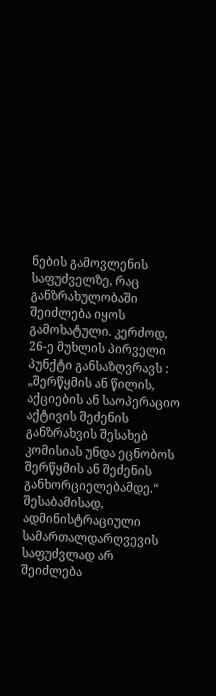ნების გამოვლენის საფუძველზე, რაც განზრახულობაში შეიძლება იყოს გამოხატული. კერძოდ, 26-ე მუხლის პირველი პუნქტი განსაზღვრავს : „შერწყმის ან წილის, აქციების ან საოპერაციო აქტივის შეძენის განზრახვის შესახებ კომისიას უნდა ეცნობოს შერწყმის ან შეძენის განხორციელებამდე.“ შესაბამისად, ადმინისტრაციული სამართალდარღვევის საფუძვლად არ შეიძლება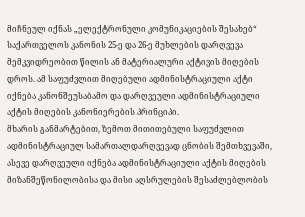მიჩნეულ იქნას „ელექტრონული კომუნიკაციების შესახებ“ საქართველოს კანონის 25-ე და 26-ე მუხლების დარღვევა მემკვიდრეობით წილის ან მატერიალური აქტივის მიღების დროს. ამ საფუძვლით მიღებული ადმინისტრაციული აქტი იქნება კანონშეუსაბამო და დარღვეული ადმინისტრაციული აქტის მიღების კანონიერების პრინციპი.
მხარის განმარტებით, ზემოთ მითითებული საფუძვლით ადმინისტრაციულ სამართალდარღვევად ცნობის შემთხვევაში, ასევე დარღვეული იქნება ადმინისტრაციული აქტის მიღების მიზანშეწონილობისა და მისი აღსრულების შესაძლებლობის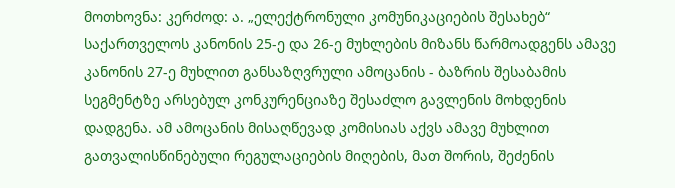მოთხოვნა: კერძოდ: ა. „ელექტრონული კომუნიკაციების შესახებ“ საქართველოს კანონის 25-ე და 26-ე მუხლების მიზანს წარმოადგენს ამავე კანონის 27-ე მუხლით განსაზღვრული ამოცანის - ბაზრის შესაბამის სეგმენტზე არსებულ კონკურენციაზე შესაძლო გავლენის მოხდენის დადგენა. ამ ამოცანის მისაღწევად კომისიას აქვს ამავე მუხლით გათვალისწინებული რეგულაციების მიღების, მათ შორის, შეძენის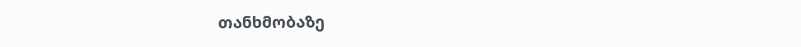თანხმობაზე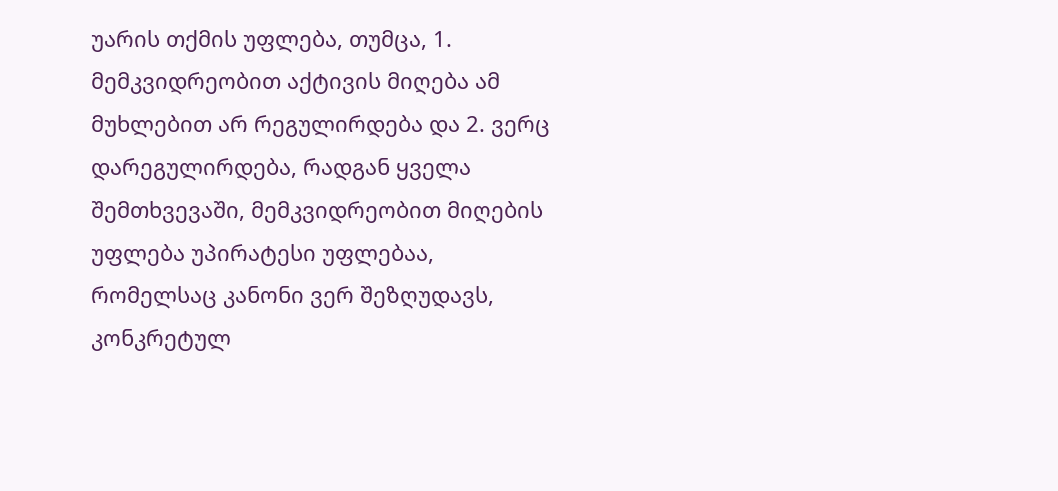უარის თქმის უფლება, თუმცა, 1. მემკვიდრეობით აქტივის მიღება ამ მუხლებით არ რეგულირდება და 2. ვერც დარეგულირდება, რადგან ყველა შემთხვევაში, მემკვიდრეობით მიღების უფლება უპირატესი უფლებაა, რომელსაც კანონი ვერ შეზღუდავს, კონკრეტულ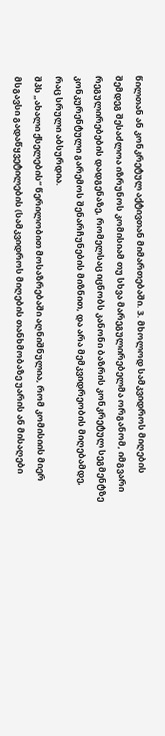წილთან ან კონკრეტულ აქტივთან მიმართებაში. 3. მხოლოდ სამკვიდროს მიღების შემდეგ შესაძლოა იზრუნოს კომისიამ თუ სხვა მარეგულირებელმა ორგანომ, იმგვარი რეგულირებების დადგენაზე, რომელსაც იცნობს კანონი ბაზრის კონკრეტულ სეგმენტზე კონკურენტული გარემოს შენარჩუნების მიზნით, და არა მემკვიდრეობის მიღებამდე, რაც სრული აბსურდია.
შპს „ახალი ქსელების“ წერილობით მოსაზრებაში აღნიშნულია, რომ კომისიის მიერ მსგავსი გადაწყვეტილების (სამკვიდროს მიღების თანხმობაზე უარის ან მისაღები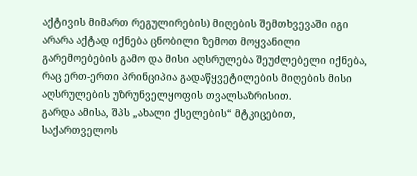აქტივის მიმართ რეგულირების) მიღების შემთხვევაში იგი არარა აქტად იქნება ცნობილი ზემოთ მოყვანილი გარემოებების გამო და მისი აღსრულება შეუძლებელი იქნება, რაც ერთ-ერთი პრინციპია გადაწყვეტილების მიღების მისი აღსრულების უზრუნველყოფის თვალსაზრისით.
გარდა ამისა, შპს „ახალი ქსელების“ მტკიცებით, საქართველოს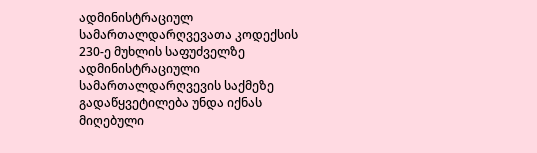ადმინისტრაციულ სამართალდარღვევათა კოდექსის 230-ე მუხლის საფუძველზე ადმინისტრაციული სამართალდარღვევის საქმეზე გადაწყვეტილება უნდა იქნას მიღებული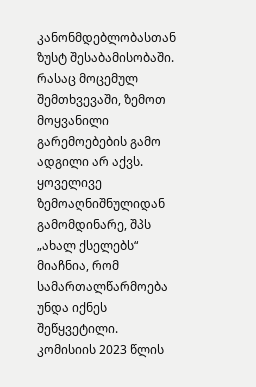კანონმდებლობასთან ზუსტ შესაბამისობაში. რასაც მოცემულ შემთხვევაში, ზემოთ მოყვანილი გარემოებების გამო ადგილი არ აქვს. ყოველივე ზემოაღნიშნულიდან გამომდინარე, შპს „ახალ ქსელებს“ მიაჩნია, რომ სამართალწარმოება უნდა იქნეს შეწყვეტილი.
კომისიის 2023 წლის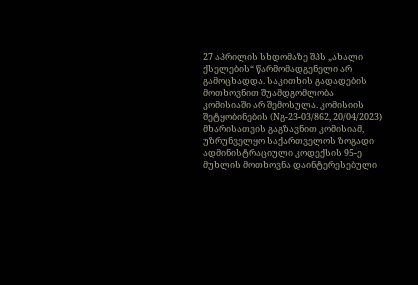27 აპრილის სხდომაზე შპს „ახალი ქსელების“ წარმომადგენელი არ გამოცხადდა. საკითხის გადადების მოთხოვნით შუამდგომლობა კომისიაში არ შემოსულა. კომისიის შეტყობინების (Nგ-23-03/862, 20/04/2023) მხარისათვის გაგზავნით კომისიამ, უზრუნველყო საქართველოს ზოგადი ადმინისტრაციული კოდექსის 95-ე მუხლის მოთხოვნა დაინტერესებული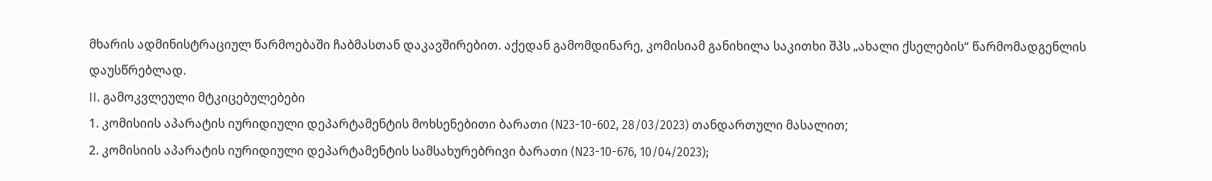მხარის ადმინისტრაციულ წარმოებაში ჩაბმასთან დაკავშირებით. აქედან გამომდინარე, კომისიამ განიხილა საკითხი შპს „ახალი ქსელების“ წარმომადგენლის დაუსწრებლად.
II. გამოკვლეული მტკიცებულებები
1. კომისიის აპარატის იურიდიული დეპარტამენტის მოხსენებითი ბარათი (N23-10-602, 28/03/2023) თანდართული მასალით;
2. კომისიის აპარატის იურიდიული დეპარტამენტის სამსახურებრივი ბარათი (N23-10-676, 10/04/2023);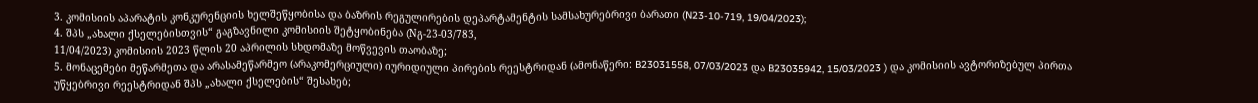3. კომისიის აპარატის კონკურენციის ხელშეწყობისა და ბაზრის რეგულირების დეპარტამენტის სამსახურებრივი ბარათი (N23-10-719, 19/04/2023);
4. შპს „ახალი ქსელებისთვის“ გაგზავნილი კომისიის შეტყობინება (Nგ-23-03/783,
11/04/2023) კომისიის 2023 წლის 20 აპრილის სხდომაზე მოწვევის თაობაზე;
5. მონაცემები მეწარმეთა და არასამეწარმეო (არაკომერციული) იურიდიული პირების რეესტრიდან (ამონაწერი: B23031558, 07/03/2023 და B23035942, 15/03/2023 ) და კომისიის ავტორიზებულ პირთა უწყებრივი რეესტრიდან შპს „ახალი ქსელების“ შესახებ;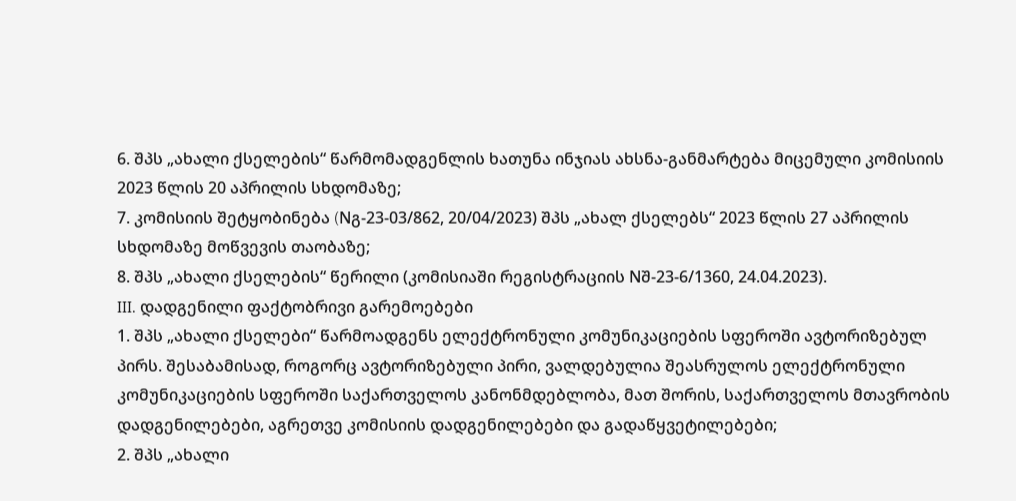6. შპს „ახალი ქსელების“ წარმომადგენლის ხათუნა ინჯიას ახსნა-განმარტება მიცემული კომისიის 2023 წლის 20 აპრილის სხდომაზე;
7. კომისიის შეტყობინება (Nგ-23-03/862, 20/04/2023) შპს „ახალ ქსელებს“ 2023 წლის 27 აპრილის სხდომაზე მოწვევის თაობაზე;
8. შპს „ახალი ქსელების“ წერილი (კომისიაში რეგისტრაციის Nშ-23-6/1360, 24.04.2023).
III. დადგენილი ფაქტობრივი გარემოებები
1. შპს „ახალი ქსელები“ წარმოადგენს ელექტრონული კომუნიკაციების სფეროში ავტორიზებულ პირს. შესაბამისად, როგორც ავტორიზებული პირი, ვალდებულია შეასრულოს ელექტრონული კომუნიკაციების სფეროში საქართველოს კანონმდებლობა, მათ შორის, საქართველოს მთავრობის დადგენილებები, აგრეთვე კომისიის დადგენილებები და გადაწყვეტილებები;
2. შპს „ახალი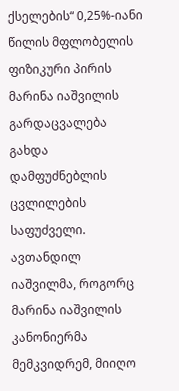ქსელების“ 0,25%-იანი წილის მფლობელის ფიზიკური პირის მარინა იაშვილის გარდაცვალება გახდა დამფუძნებლის ცვლილების საფუძველი. ავთანდილ იაშვილმა, როგორც მარინა იაშვილის კანონიერმა მემკვიდრემ, მიიღო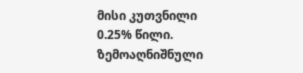მისი კუთვნილი
0.25% წილი. ზემოაღნიშნული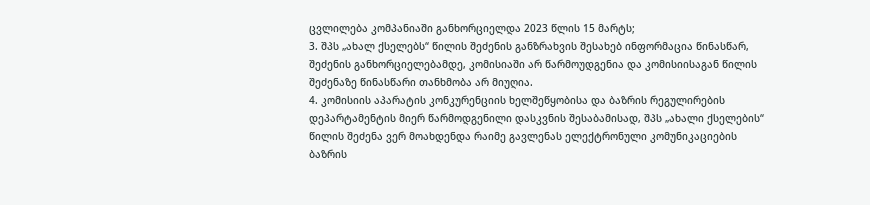ცვლილება კომპანიაში განხორციელდა 2023 წლის 15 მარტს;
3. შპს „ახალ ქსელებს“ წილის შეძენის განზრახვის შესახებ ინფორმაცია წინასწარ, შეძენის განხორციელებამდე, კომისიაში არ წარმოუდგენია და კომისიისაგან წილის შეძენაზე წინასწარი თანხმობა არ მიუღია.
4. კომისიის აპარატის კონკურენციის ხელშეწყობისა და ბაზრის რეგულირების დეპარტამენტის მიერ წარმოდგენილი დასკვნის შესაბამისად, შპს „ახალი ქსელების“ წილის შეძენა ვერ მოახდენდა რაიმე გავლენას ელექტრონული კომუნიკაციების ბაზრის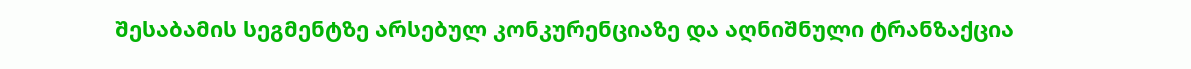შესაბამის სეგმენტზე არსებულ კონკურენციაზე და აღნიშნული ტრანზაქცია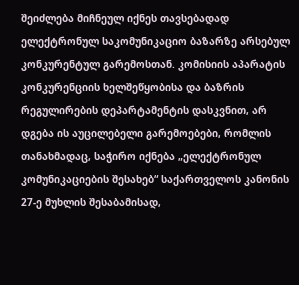შეიძლება მიჩნეულ იქნეს თავსებადად ელექტრონულ საკომუნიკაციო ბაზარზე არსებულ კონკურენტულ გარემოსთან. კომისიის აპარატის კონკურენციის ხელშეწყობისა და ბაზრის რეგულირების დეპარტამენტის დასკვნით, არ დგება ის აუცილებელი გარემოებები, რომლის თანახმადაც, საჭირო იქნება „ელექტრონულ კომუნიკაციების შესახებ“ საქართველოს კანონის 27-ე მუხლის შესაბამისად,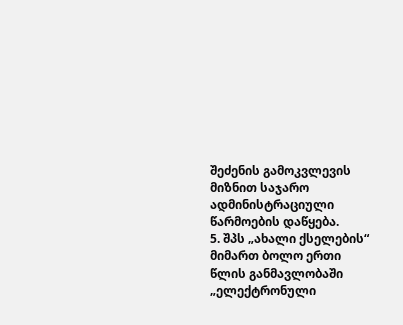შეძენის გამოკვლევის მიზნით საჯარო ადმინისტრაციული წარმოების დაწყება.
5. შპს „ახალი ქსელების“ მიმართ ბოლო ერთი წლის განმავლობაში „ელექტრონული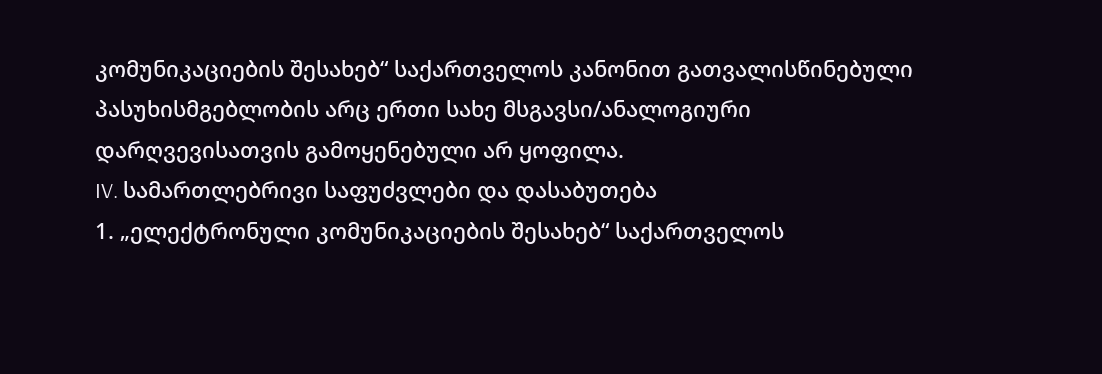კომუნიკაციების შესახებ“ საქართველოს კანონით გათვალისწინებული პასუხისმგებლობის არც ერთი სახე მსგავსი/ანალოგიური დარღვევისათვის გამოყენებული არ ყოფილა.
IV. სამართლებრივი საფუძვლები და დასაბუთება
1. „ელექტრონული კომუნიკაციების შესახებ“ საქართველოს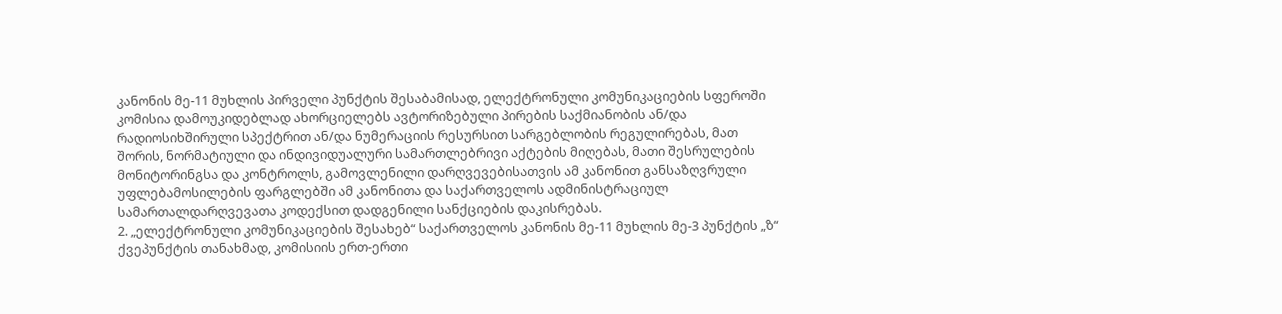კანონის მე-11 მუხლის პირველი პუნქტის შესაბამისად, ელექტრონული კომუნიკაციების სფეროში კომისია დამოუკიდებლად ახორციელებს ავტორიზებული პირების საქმიანობის ან/და რადიოსიხშირული სპექტრით ან/და ნუმერაციის რესურსით სარგებლობის რეგულირებას, მათ შორის, ნორმატიული და ინდივიდუალური სამართლებრივი აქტების მიღებას, მათი შესრულების მონიტორინგსა და კონტროლს, გამოვლენილი დარღვევებისათვის ამ კანონით განსაზღვრული უფლებამოსილების ფარგლებში ამ კანონითა და საქართველოს ადმინისტრაციულ სამართალდარღვევათა კოდექსით დადგენილი სანქციების დაკისრებას.
2. „ელექტრონული კომუნიკაციების შესახებ“ საქართველოს კანონის მე-11 მუხლის მე-3 პუნქტის „ზ“ ქვეპუნქტის თანახმად, კომისიის ერთ-ერთი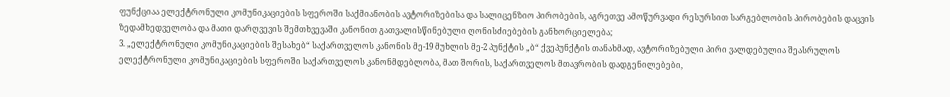ფუნქციაა ელექტრონული კომუნიკაციების სფეროში საქმიანობის ავტორიზებისა და სალიცენზიო პირობების, აგრეთვე ამოწურვადი რესურსით სარგებლობის პირობების დაცვის ზედამხედველობა და მათი დარღვევის შემთხვევაში კანონით გათვალისწინებული ღონისძიებების განხორციელება;
3. „ელექტრონული კომუნიკაციების შესახებ“ საქართველოს კანონის მე-19 მუხლის მე-2 პუნქტის „ბ“ ქვეპუნქტის თანახმად, ავტორიზებული პირი ვალდებულია შეასრულოს ელექტრონული კომუნიკაციების სფეროში საქართველოს კანონმდებლობა, მათ შორის, საქართველოს მთავრობის დადგენილებები,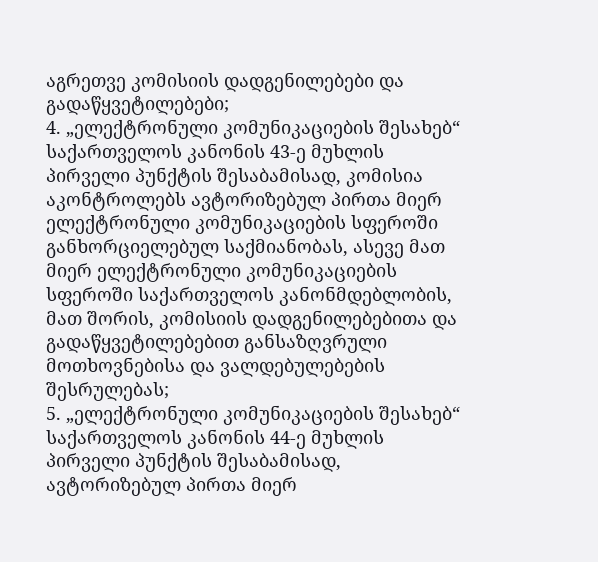აგრეთვე კომისიის დადგენილებები და გადაწყვეტილებები;
4. „ელექტრონული კომუნიკაციების შესახებ“ საქართველოს კანონის 43-ე მუხლის პირველი პუნქტის შესაბამისად, კომისია აკონტროლებს ავტორიზებულ პირთა მიერ ელექტრონული კომუნიკაციების სფეროში განხორციელებულ საქმიანობას, ასევე მათ მიერ ელექტრონული კომუნიკაციების სფეროში საქართველოს კანონმდებლობის, მათ შორის, კომისიის დადგენილებებითა და გადაწყვეტილებებით განსაზღვრული მოთხოვნებისა და ვალდებულებების შესრულებას;
5. „ელექტრონული კომუნიკაციების შესახებ“ საქართველოს კანონის 44-ე მუხლის პირველი პუნქტის შესაბამისად, ავტორიზებულ პირთა მიერ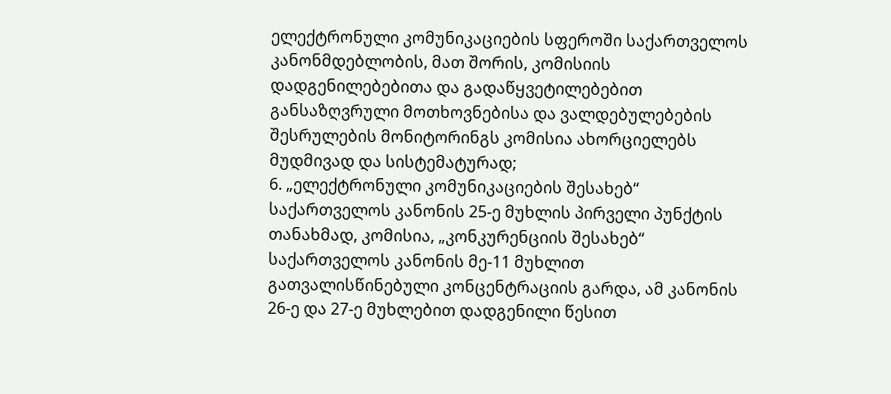ელექტრონული კომუნიკაციების სფეროში საქართველოს კანონმდებლობის, მათ შორის, კომისიის დადგენილებებითა და გადაწყვეტილებებით განსაზღვრული მოთხოვნებისა და ვალდებულებების შესრულების მონიტორინგს კომისია ახორციელებს მუდმივად და სისტემატურად;
6. „ელექტრონული კომუნიკაციების შესახებ“ საქართველოს კანონის 25-ე მუხლის პირველი პუნქტის თანახმად, კომისია, „კონკურენციის შესახებ“ საქართველოს კანონის მე-11 მუხლით გათვალისწინებული კონცენტრაციის გარდა, ამ კანონის 26-ე და 27-ე მუხლებით დადგენილი წესით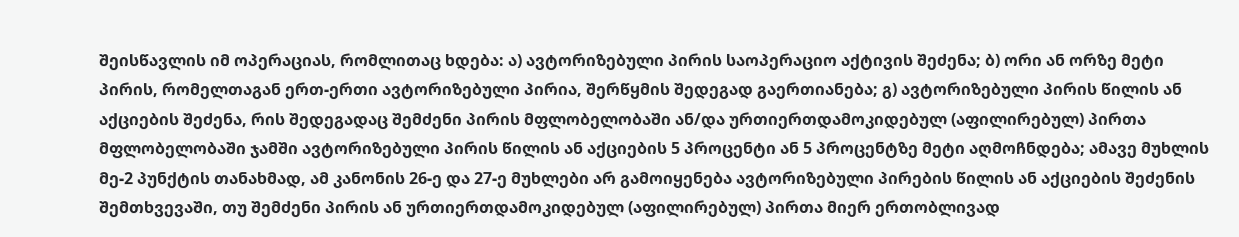შეისწავლის იმ ოპერაციას, რომლითაც ხდება: ა) ავტორიზებული პირის საოპერაციო აქტივის შეძენა; ბ) ორი ან ორზე მეტი პირის, რომელთაგან ერთ-ერთი ავტორიზებული პირია, შერწყმის შედეგად გაერთიანება; გ) ავტორიზებული პირის წილის ან აქციების შეძენა, რის შედეგადაც შემძენი პირის მფლობელობაში ან/და ურთიერთდამოკიდებულ (აფილირებულ) პირთა მფლობელობაში ჯამში ავტორიზებული პირის წილის ან აქციების 5 პროცენტი ან 5 პროცენტზე მეტი აღმოჩნდება; ამავე მუხლის მე-2 პუნქტის თანახმად, ამ კანონის 26-ე და 27-ე მუხლები არ გამოიყენება ავტორიზებული პირების წილის ან აქციების შეძენის შემთხვევაში, თუ შემძენი პირის ან ურთიერთდამოკიდებულ (აფილირებულ) პირთა მიერ ერთობლივად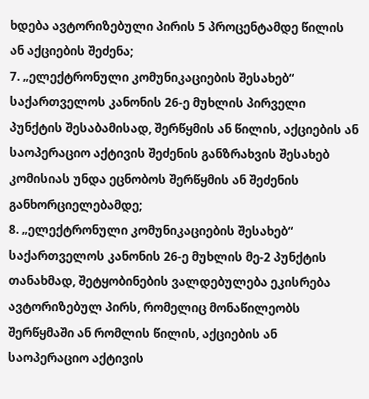ხდება ავტორიზებული პირის 5 პროცენტამდე წილის ან აქციების შეძენა;
7. „ელექტრონული კომუნიკაციების შესახებ“ საქართველოს კანონის 26-ე მუხლის პირველი პუნქტის შესაბამისად, შერწყმის ან წილის, აქციების ან საოპერაციო აქტივის შეძენის განზრახვის შესახებ კომისიას უნდა ეცნობოს შერწყმის ან შეძენის განხორციელებამდე;
8. „ელექტრონული კომუნიკაციების შესახებ“ საქართველოს კანონის 26-ე მუხლის მე-2 პუნქტის თანახმად, შეტყობინების ვალდებულება ეკისრება ავტორიზებულ პირს, რომელიც მონაწილეობს შერწყმაში ან რომლის წილის, აქციების ან საოპერაციო აქტივის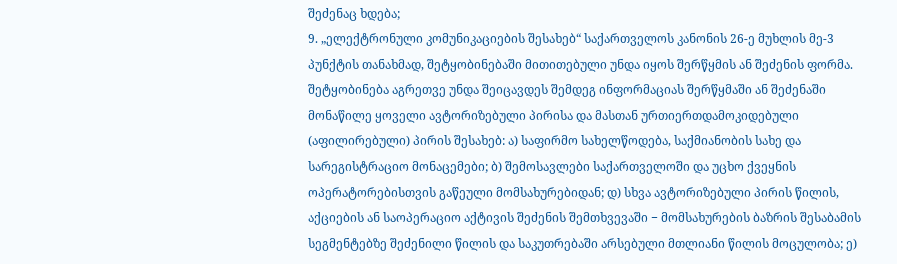შეძენაც ხდება;
9. „ელექტრონული კომუნიკაციების შესახებ“ საქართველოს კანონის 26-ე მუხლის მე-3 პუნქტის თანახმად, შეტყობინებაში მითითებული უნდა იყოს შერწყმის ან შეძენის ფორმა. შეტყობინება აგრეთვე უნდა შეიცავდეს შემდეგ ინფორმაციას შერწყმაში ან შეძენაში მონაწილე ყოველი ავტორიზებული პირისა და მასთან ურთიერთდამოკიდებული (აფილირებული) პირის შესახებ: ა) საფირმო სახელწოდება, საქმიანობის სახე და სარეგისტრაციო მონაცემები; ბ) შემოსავლები საქართველოში და უცხო ქვეყნის ოპერატორებისთვის გაწეული მომსახურებიდან; დ) სხვა ავტორიზებული პირის წილის, აქციების ან საოპერაციო აქტივის შეძენის შემთხვევაში − მომსახურების ბაზრის შესაბამის სეგმენტებზე შეძენილი წილის და საკუთრებაში არსებული მთლიანი წილის მოცულობა; ე)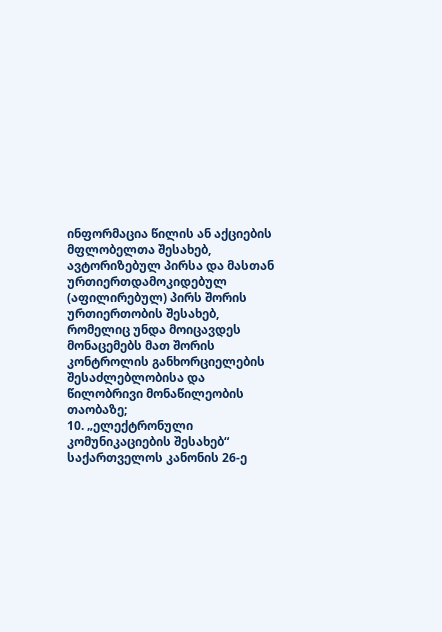ინფორმაცია წილის ან აქციების მფლობელთა შესახებ, ავტორიზებულ პირსა და მასთან ურთიერთდამოკიდებულ (აფილირებულ) პირს შორის ურთიერთობის შესახებ, რომელიც უნდა მოიცავდეს მონაცემებს მათ შორის კონტროლის განხორციელების შესაძლებლობისა და წილობრივი მონაწილეობის თაობაზე;
10. „ელექტრონული კომუნიკაციების შესახებ“ საქართველოს კანონის 26-ე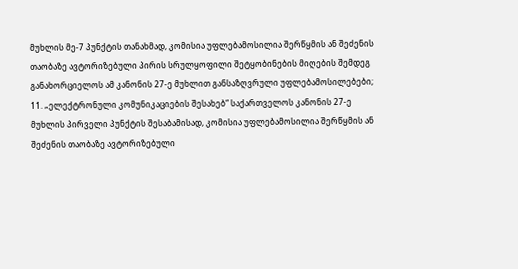მუხლის მე-7 პუნქტის თანახმად, კომისია უფლებამოსილია შერწყმის ან შეძენის თაობაზე ავტორიზებული პირის სრულყოფილი შეტყობინების მიღების შემდეგ განახორციელოს ამ კანონის 27-ე მუხლით განსაზღვრული უფლებამოსილებები;
11. „ელექტრონული კომუნიკაციების შესახებ“ საქართველოს კანონის 27-ე მუხლის პირველი პუნქტის შესაბამისად, კომისია უფლებამოსილია შერწყმის ან შეძენის თაობაზე ავტორიზებული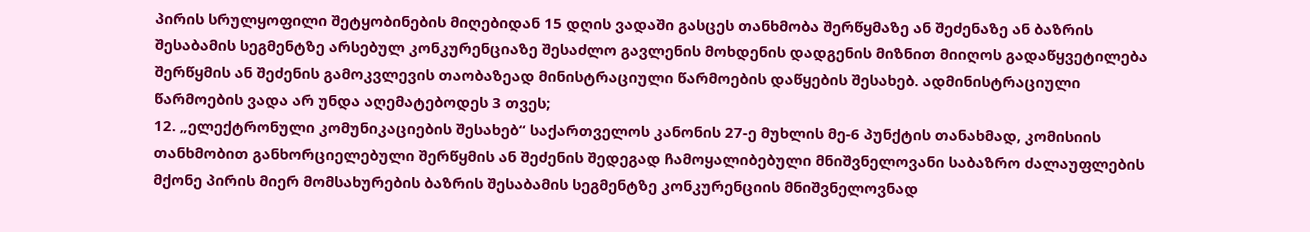პირის სრულყოფილი შეტყობინების მიღებიდან 15 დღის ვადაში გასცეს თანხმობა შერწყმაზე ან შეძენაზე ან ბაზრის შესაბამის სეგმენტზე არსებულ კონკურენციაზე შესაძლო გავლენის მოხდენის დადგენის მიზნით მიიღოს გადაწყვეტილება შერწყმის ან შეძენის გამოკვლევის თაობაზეად მინისტრაციული წარმოების დაწყების შესახებ. ადმინისტრაციული წარმოების ვადა არ უნდა აღემატებოდეს 3 თვეს;
12. „ელექტრონული კომუნიკაციების შესახებ“ საქართველოს კანონის 27-ე მუხლის მე-6 პუნქტის თანახმად, კომისიის თანხმობით განხორციელებული შერწყმის ან შეძენის შედეგად ჩამოყალიბებული მნიშვნელოვანი საბაზრო ძალაუფლების მქონე პირის მიერ მომსახურების ბაზრის შესაბამის სეგმენტზე კონკურენციის მნიშვნელოვნად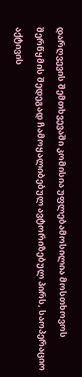დარღვევის შემთხვევაში კომისია უფლებამოსილია მოსთხოვოს შერწყმის შედეგად ჩამოყალიბებულ ავტორიზებულ პირს, საოპერაციო აქტივის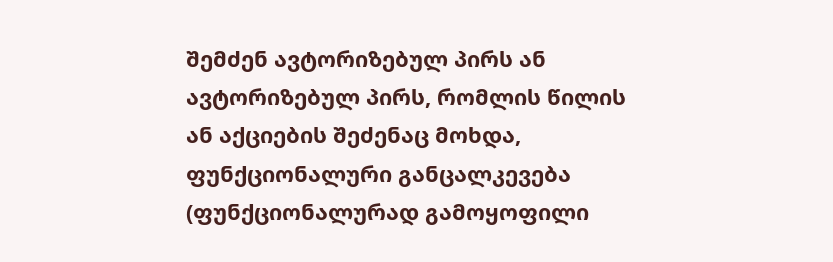შემძენ ავტორიზებულ პირს ან ავტორიზებულ პირს, რომლის წილის ან აქციების შეძენაც მოხდა, ფუნქციონალური განცალკევება (ფუნქციონალურად გამოყოფილი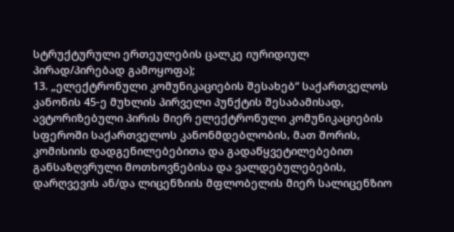სტრუქტურული ერთეულების ცალკე იურიდიულ პირად/პირებად გამოყოფა);
13. „ელექტრონული კომუნიკაციების შესახებ“ საქართველოს კანონის 45-ე მუხლის პირველი პუნქტის შესაბამისად, ავტორიზებული პირის მიერ ელექტრონული კომუნიკაციების სფეროში საქართველოს კანონმდებლობის, მათ შორის, კომისიის დადგენილებებითა და გადაწყვეტილებებით განსაზღვრული მოთხოვნებისა და ვალდებულებების, დარღვევის ან/და ლიცენზიის მფლობელის მიერ სალიცენზიო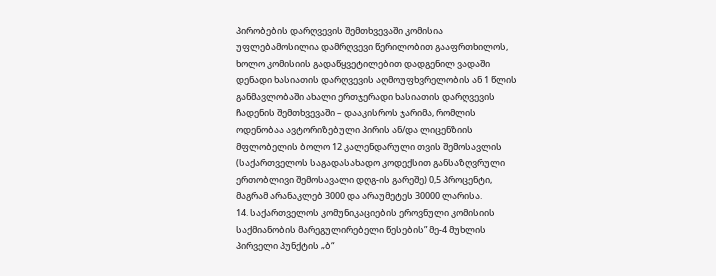პირობების დარღვევის შემთხვევაში კომისია უფლებამოსილია დამრღვევი წერილობით გააფრთხილოს, ხოლო კომისიის გადაწყვეტილებით დადგენილ ვადაში დენადი ხასიათის დარღვევის აღმოუფხვრელობის ან 1 წლის განმავლობაში ახალი ერთჯერადი ხასიათის დარღვევის ჩადენის შემთხვევაში – დააკისროს ჯარიმა, რომლის ოდენობაა ავტორიზებული პირის ან/და ლიცენზიის მფლობელის ბოლო 12 კალენდარული თვის შემოსავლის (საქართველოს საგადასახადო კოდექსით განსაზღვრული ერთობლივი შემოსავალი დღგ-ის გარეშე) 0,5 პროცენტი, მაგრამ არანაკლებ 3000 და არაუმეტეს 30000 ლარისა.
14. საქართველოს კომუნიკაციების ეროვნული კომისიის საქმიანობის მარეგულირებელი წესების” მე-4 მუხლის პირველი პუნქტის „ბ“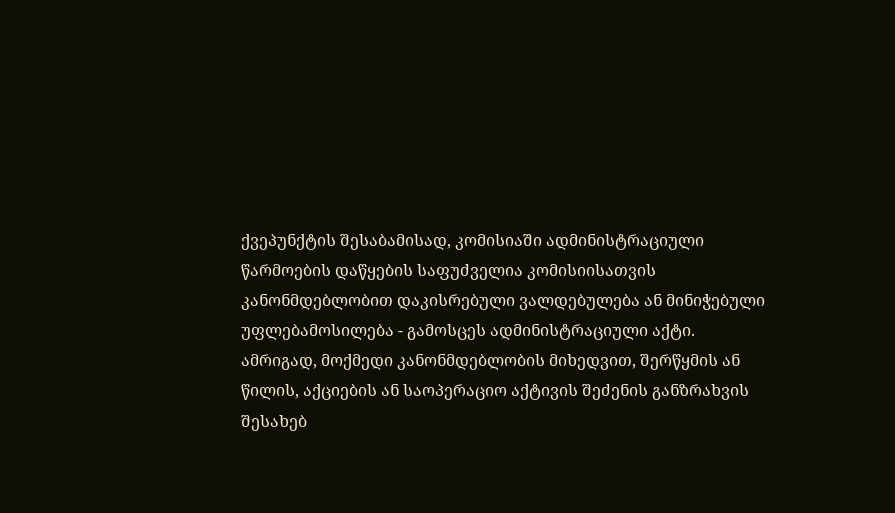ქვეპუნქტის შესაბამისად, კომისიაში ადმინისტრაციული წარმოების დაწყების საფუძველია კომისიისათვის კანონმდებლობით დაკისრებული ვალდებულება ან მინიჭებული უფლებამოსილება - გამოსცეს ადმინისტრაციული აქტი.
ამრიგად, მოქმედი კანონმდებლობის მიხედვით, შერწყმის ან წილის, აქციების ან საოპერაციო აქტივის შეძენის განზრახვის შესახებ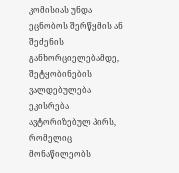კომისიას უნდა ეცნობოს შერწყმის ან შეძენის განხორციელებამდე, შეტყობინების ვალდებულება ეკისრება ავტორიზებულ პირს, რომელიც მონაწილეობს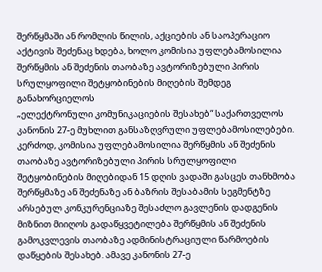შერწყმაში ან რომლის წილის, აქციების ან საოპერაციო აქტივის შეძენაც ხდება, ხოლო კომისია უფლებამოსილია შერწყმის ან შეძენის თაობაზე ავტორიზებული პირის სრულყოფილი შეტყობინების მიღების შემდეგ განახორციელოს
„ელექტრონული კომუნიკაციების შესახებ“ საქართველოს კანონის 27-ე მუხლით განსაზღვრული უფლებამოსილებები. კერძოდ, კომისია უფლებამოსილია შერწყმის ან შეძენის თაობაზე ავტორიზებული პირის სრულყოფილი შეტყობინების მიღებიდან 15 დღის ვადაში გასცეს თანხმობა შერწყმაზე ან შეძენაზე ან ბაზრის შესაბამის სეგმენტზე არსებულ კონკურენციაზე შესაძლო გავლენის დადგენის მიზნით მიიღოს გადაწყვეტილება შერწყმის ან შეძენის გამოკვლევის თაობაზე ადმინისტრაციული წარმოების დაწყების შესახებ. ამავე კანონის 27-ე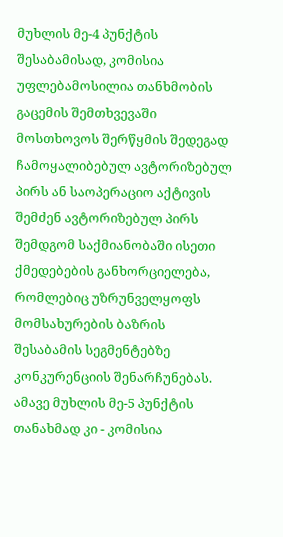მუხლის მე-4 პუნქტის შესაბამისად, კომისია უფლებამოსილია თანხმობის გაცემის შემთხვევაში მოსთხოვოს შერწყმის შედეგად ჩამოყალიბებულ ავტორიზებულ პირს ან საოპერაციო აქტივის შემძენ ავტორიზებულ პირს შემდგომ საქმიანობაში ისეთი ქმედებების განხორციელება, რომლებიც უზრუნველყოფს მომსახურების ბაზრის შესაბამის სეგმენტებზე კონკურენციის შენარჩუნებას. ამავე მუხლის მე-5 პუნქტის თანახმად კი - კომისია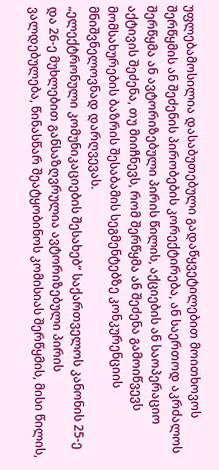უფლებამოსილია დასაბუთებული გადაწყვეტილებით მოითხოვოს შერწყმის ან შეძენის პირობების კორექტირება, ან საერთოდ აკრძალოს შერწყმა ან ავტორიზებული პირის წილის, აქციების ან საოპერაციო აქტივის შეძენა, თუ მიიჩნევს, რომ შერწყმა ან შეძენა გამოიწვევს მომსახურების ბაზრის შესაბამის სეგმენტებზე კონკურენციის მნიშვნელოვნად დარღვევას.
„ელექტრონული კომუნიკაციების შესახებ“ საქართველოს კანონის 25-ე და 26-ე მუხლებით განსაზღვრულია ავტორიზებული პირის ვალდებულება, წინასწარ შეატყობინოს კომისიას შერწყმის, მისი წილის,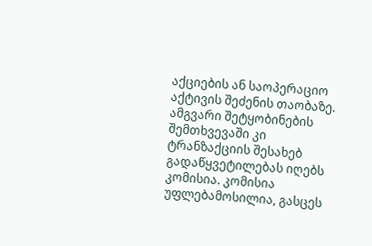აქციების ან საოპერაციო აქტივის შეძენის თაობაზე. ამგვარი შეტყობინების შემთხვევაში კი ტრანზაქციის შესახებ გადაწყვეტილებას იღებს კომისია. კომისია უფლებამოსილია, გასცეს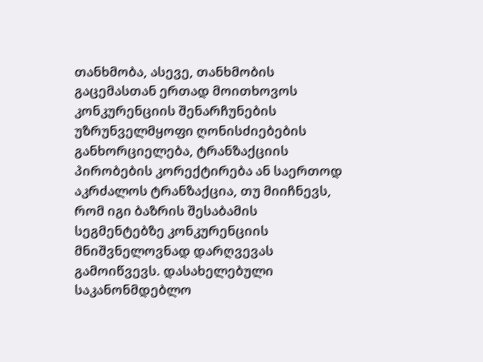თანხმობა, ასევე, თანხმობის გაცემასთან ერთად მოითხოვოს კონკურენციის შენარჩუნების უზრუნველმყოფი ღონისძიებების განხორციელება, ტრანზაქციის პირობების კორექტირება ან საერთოდ აკრძალოს ტრანზაქცია, თუ მიიჩნევს, რომ იგი ბაზრის შესაბამის სეგმენტებზე კონკურენციის მნიშვნელოვნად დარღვევას გამოიწვევს. დასახელებული საკანონმდებლო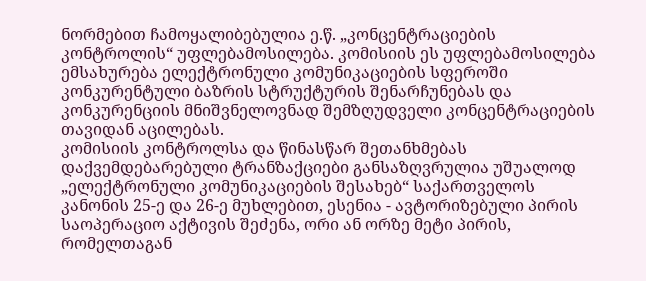ნორმებით ჩამოყალიბებულია ე.წ. „კონცენტრაციების კონტროლის“ უფლებამოსილება. კომისიის ეს უფლებამოსილება ემსახურება ელექტრონული კომუნიკაციების სფეროში კონკურენტული ბაზრის სტრუქტურის შენარჩუნებას და კონკურენციის მნიშვნელოვნად შემზღუდველი კონცენტრაციების თავიდან აცილებას.
კომისიის კონტროლსა და წინასწარ შეთანხმებას დაქვემდებარებული ტრანზაქციები განსაზღვრულია უშუალოდ „ელექტრონული კომუნიკაციების შესახებ“ საქართველოს კანონის 25-ე და 26-ე მუხლებით, ესენია - ავტორიზებული პირის საოპერაციო აქტივის შეძენა, ორი ან ორზე მეტი პირის, რომელთაგან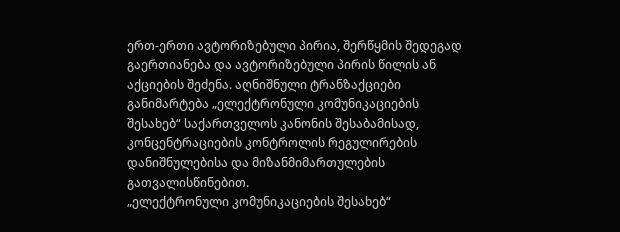ერთ-ერთი ავტორიზებული პირია, შერწყმის შედეგად გაერთიანება და ავტორიზებული პირის წილის ან აქციების შეძენა. აღნიშნული ტრანზაქციები განიმარტება „ელექტრონული კომუნიკაციების შესახებ“ საქართველოს კანონის შესაბამისად, კონცენტრაციების კონტროლის რეგულირების დანიშნულებისა და მიზანმიმართულების გათვალისწინებით.
„ელექტრონული კომუნიკაციების შესახებ“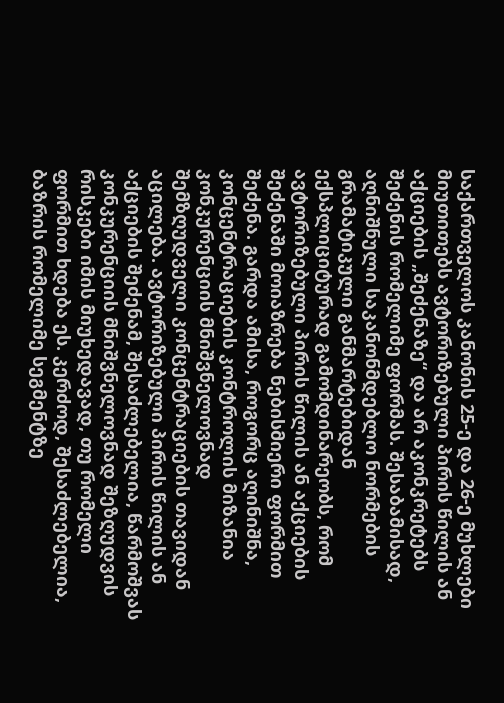საქართველოს კანონის 25-ე და 26-ე მუხლები მიუთითებს ავტორიზებული პირის წილის ან აქციების „შეძენაზე“ და არ აკონკრეტებს შეძენის რომელიმე ფორმას. შესაბამისად, აღნიშნული საკანონმდებლო ნორმების გრამატიკული განმარტებიდან ექსპლიციტურად გამომდინარეობს, რომ ავტორიზებული პირის წილის ან აქციების შეძენაში მოიაზრება ნებისმიერი ფორმით შეძენა. გარდა ამისა, როგორც აღინიშნა, კონცენტრაციების კონტროლის მიზანია კონკურენციის მნიშვნელოვნად შემზღუდველი კონცენტრაციების თავიდან აცილება. ავტორიზებული პირის წილის ან აქციების შეძენამ, შესაძლებელია, წარმოშვას კონკურენციის მნიშვნელოვნად შეზღუდვის რისკები იმის მიუხედავად, თუ რომელი ფორმით ხდება ეს. კერძოდ, შესაძლებელია, ბაზრის რომელიმე სეგმენტზე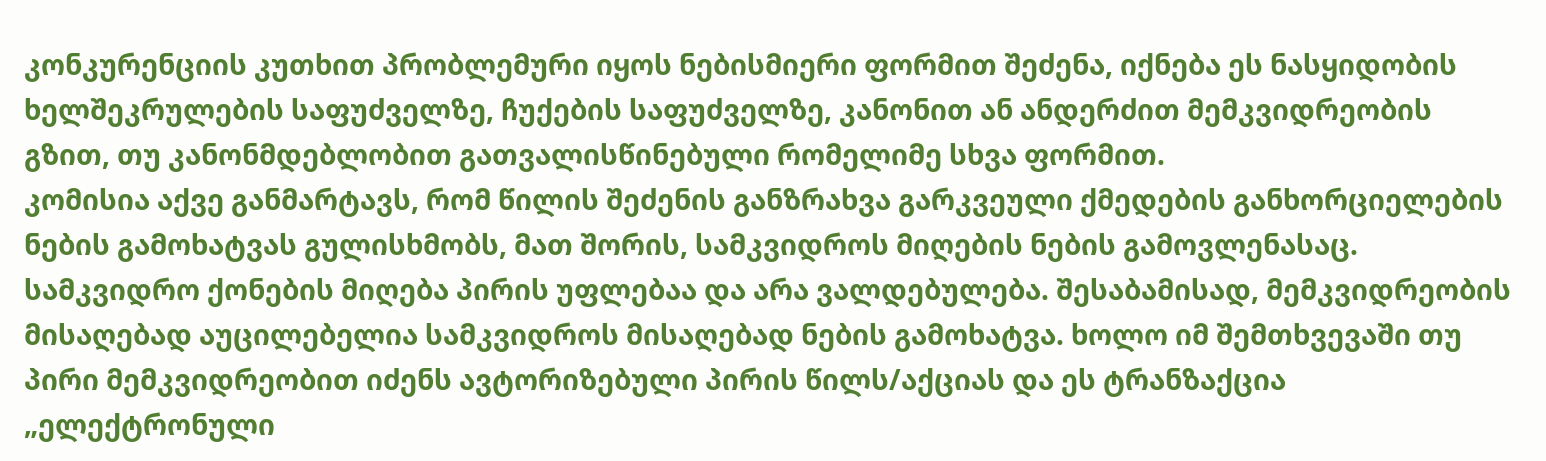კონკურენციის კუთხით პრობლემური იყოს ნებისმიერი ფორმით შეძენა, იქნება ეს ნასყიდობის ხელშეკრულების საფუძველზე, ჩუქების საფუძველზე, კანონით ან ანდერძით მემკვიდრეობის გზით, თუ კანონმდებლობით გათვალისწინებული რომელიმე სხვა ფორმით.
კომისია აქვე განმარტავს, რომ წილის შეძენის განზრახვა გარკვეული ქმედების განხორციელების ნების გამოხატვას გულისხმობს, მათ შორის, სამკვიდროს მიღების ნების გამოვლენასაც. სამკვიდრო ქონების მიღება პირის უფლებაა და არა ვალდებულება. შესაბამისად, მემკვიდრეობის მისაღებად აუცილებელია სამკვიდროს მისაღებად ნების გამოხატვა. ხოლო იმ შემთხვევაში თუ პირი მემკვიდრეობით იძენს ავტორიზებული პირის წილს/აქციას და ეს ტრანზაქცია „ელექტრონული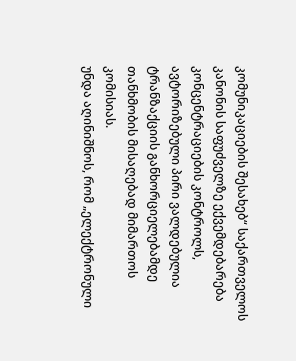კომუნიკაციების შესახებ“ საქართველოს კანონის საფუძველზე ექვემდებარება კონცენტრაციების კონტროლს, ავტორიზებული პირი ვალდებულია ტრანზაქციის განხორციელებამდე თანხმობის მისაღებად მიმართოს კომისიას.
უნდა აღინიშნოს, რომ „ელექტრონული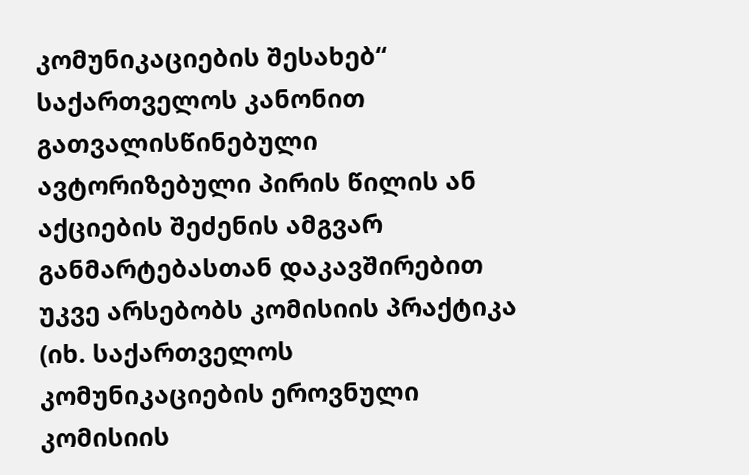კომუნიკაციების შესახებ“ საქართველოს კანონით გათვალისწინებული ავტორიზებული პირის წილის ან აქციების შეძენის ამგვარ განმარტებასთან დაკავშირებით უკვე არსებობს კომისიის პრაქტიკა (იხ. საქართველოს კომუნიკაციების ეროვნული კომისიის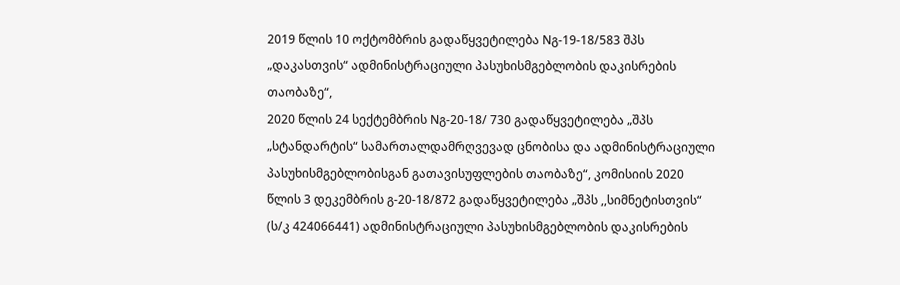2019 წლის 10 ოქტომბრის გადაწყვეტილება Nგ-19-18/583 შპს „დაკასთვის“ ადმინისტრაციული პასუხისმგებლობის დაკისრების თაობაზე“,
2020 წლის 24 სექტემბრის Nგ-20-18/ 730 გადაწყვეტილება „შპს „სტანდარტის“ სამართალდამრღვევად ცნობისა და ადმინისტრაციული პასუხისმგებლობისგან გათავისუფლების თაობაზე“, კომისიის 2020 წლის 3 დეკემბრის გ-20-18/872 გადაწყვეტილება „შპს ,,სიმნეტისთვის“ (ს/კ 424066441) ადმინისტრაციული პასუხისმგებლობის დაკისრების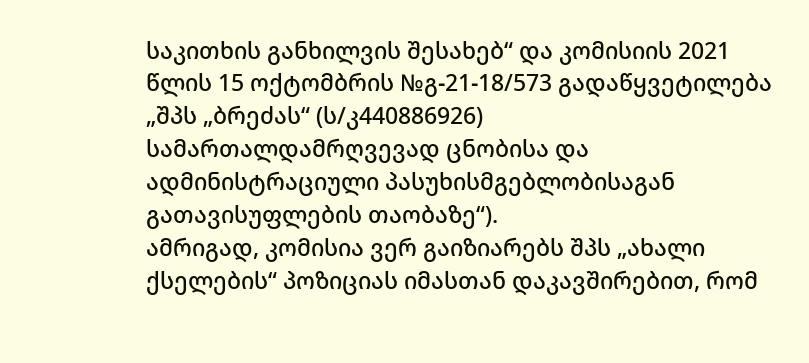საკითხის განხილვის შესახებ“ და კომისიის 2021 წლის 15 ოქტომბრის №გ-21-18/573 გადაწყვეტილება „შპს „ბრეძას“ (ს/კ440886926) სამართალდამრღვევად ცნობისა და ადმინისტრაციული პასუხისმგებლობისაგან გათავისუფლების თაობაზე“).
ამრიგად, კომისია ვერ გაიზიარებს შპს „ახალი ქსელების“ პოზიციას იმასთან დაკავშირებით, რომ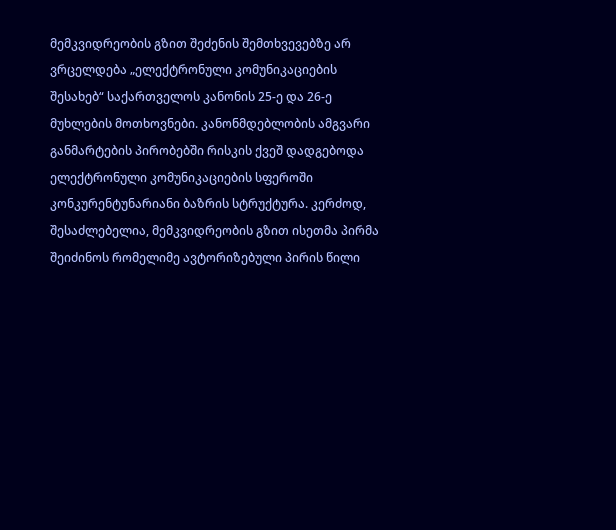მემკვიდრეობის გზით შეძენის შემთხვევებზე არ ვრცელდება „ელექტრონული კომუნიკაციების შესახებ“ საქართველოს კანონის 25-ე და 26-ე მუხლების მოთხოვნები. კანონმდებლობის ამგვარი განმარტების პირობებში რისკის ქვეშ დადგებოდა ელექტრონული კომუნიკაციების სფეროში კონკურენტუნარიანი ბაზრის სტრუქტურა. კერძოდ, შესაძლებელია, მემკვიდრეობის გზით ისეთმა პირმა შეიძინოს რომელიმე ავტორიზებული პირის წილი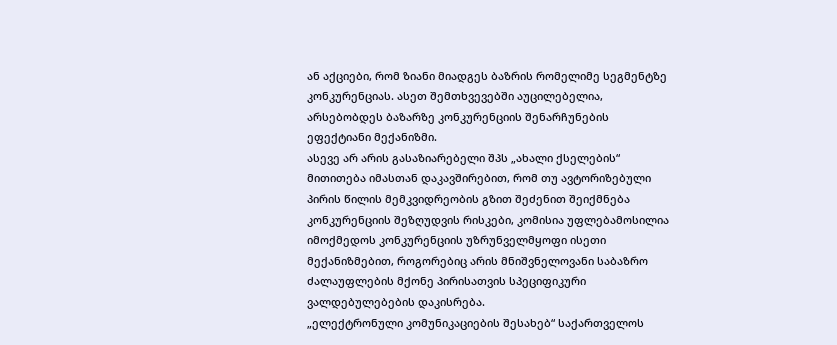ან აქციები, რომ ზიანი მიადგეს ბაზრის რომელიმე სეგმენტზე კონკურენციას. ასეთ შემთხვევებში აუცილებელია, არსებობდეს ბაზარზე კონკურენციის შენარჩუნების ეფექტიანი მექანიზმი.
ასევე არ არის გასაზიარებელი შპს „ახალი ქსელების“ მითითება იმასთან დაკავშირებით, რომ თუ ავტორიზებული პირის წილის მემკვიდრეობის გზით შეძენით შეიქმნება კონკურენციის შეზღუდვის რისკები, კომისია უფლებამოსილია იმოქმედოს კონკურენციის უზრუნველმყოფი ისეთი მექანიზმებით, როგორებიც არის მნიშვნელოვანი საბაზრო ძალაუფლების მქონე პირისათვის სპეციფიკური ვალდებულებების დაკისრება.
„ელექტრონული კომუნიკაციების შესახებ“ საქართველოს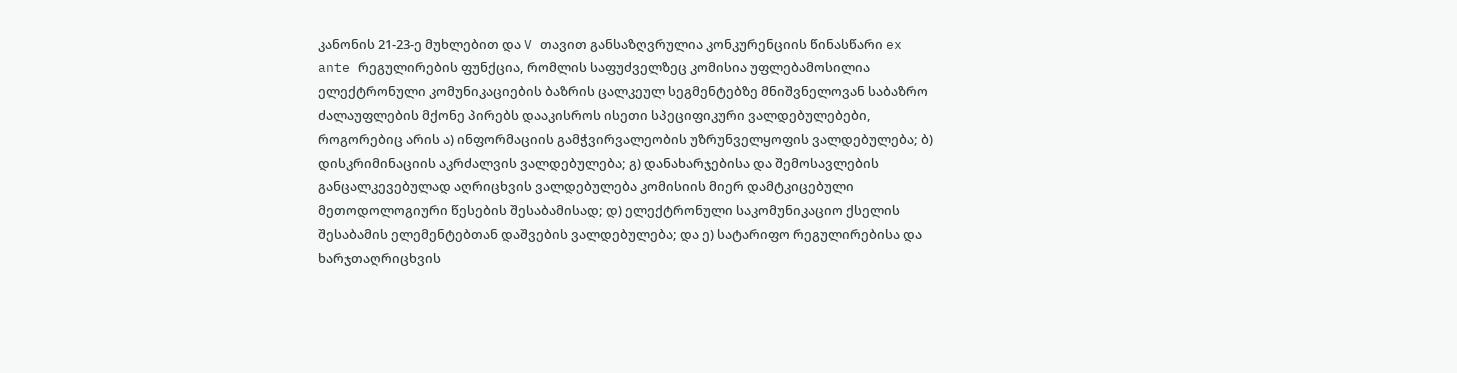კანონის 21-23-ე მუხლებით და V თავით განსაზღვრულია კონკურენციის წინასწარი ex ante რეგულირების ფუნქცია, რომლის საფუძველზეც კომისია უფლებამოსილია ელექტრონული კომუნიკაციების ბაზრის ცალკეულ სეგმენტებზე მნიშვნელოვან საბაზრო ძალაუფლების მქონე პირებს დააკისროს ისეთი სპეციფიკური ვალდებულებები, როგორებიც არის ა) ინფორმაციის გამჭვირვალეობის უზრუნველყოფის ვალდებულება; ბ) დისკრიმინაციის აკრძალვის ვალდებულება; გ) დანახარჯებისა და შემოსავლების განცალკევებულად აღრიცხვის ვალდებულება კომისიის მიერ დამტკიცებული მეთოდოლოგიური წესების შესაბამისად; დ) ელექტრონული საკომუნიკაციო ქსელის შესაბამის ელემენტებთან დაშვების ვალდებულება; და ე) სატარიფო რეგულირებისა და ხარჯთაღრიცხვის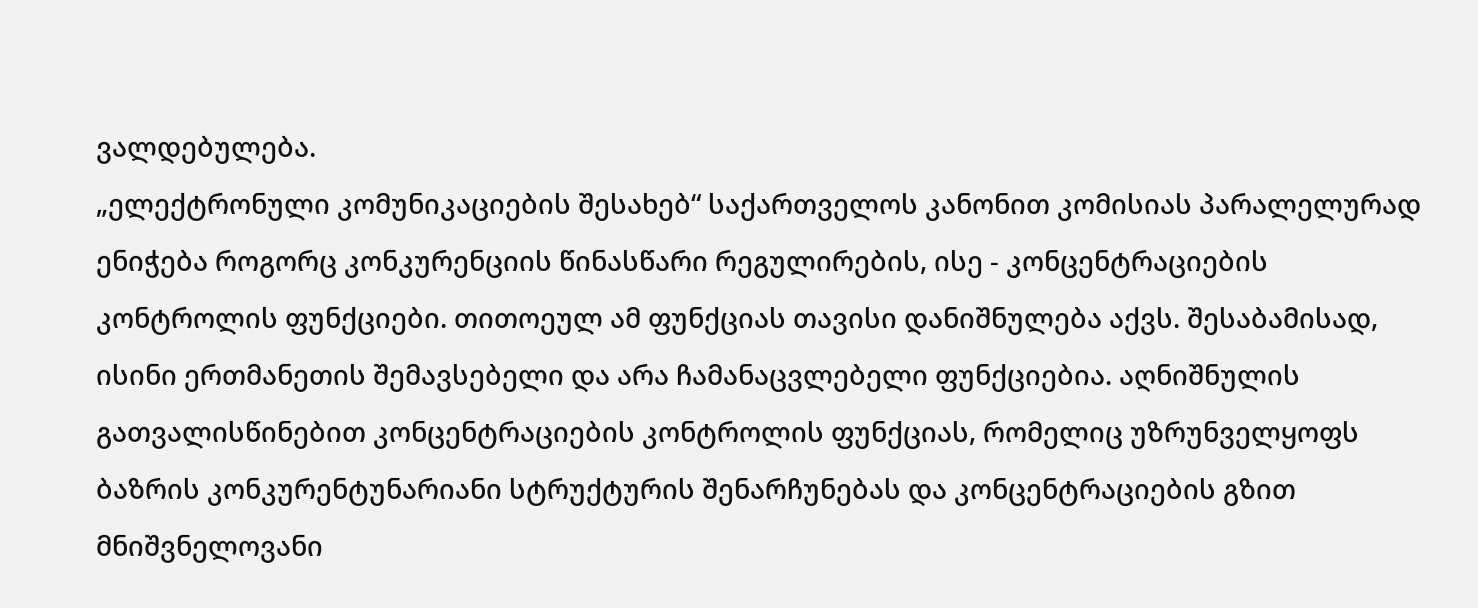ვალდებულება.
„ელექტრონული კომუნიკაციების შესახებ“ საქართველოს კანონით კომისიას პარალელურად ენიჭება როგორც კონკურენციის წინასწარი რეგულირების, ისე - კონცენტრაციების კონტროლის ფუნქციები. თითოეულ ამ ფუნქციას თავისი დანიშნულება აქვს. შესაბამისად, ისინი ერთმანეთის შემავსებელი და არა ჩამანაცვლებელი ფუნქციებია. აღნიშნულის გათვალისწინებით კონცენტრაციების კონტროლის ფუნქციას, რომელიც უზრუნველყოფს ბაზრის კონკურენტუნარიანი სტრუქტურის შენარჩუნებას და კონცენტრაციების გზით მნიშვნელოვანი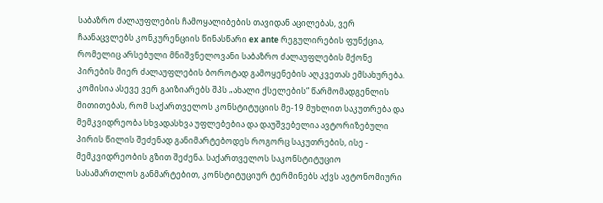საბაზრო ძალაუფლების ჩამოყალიბების თავიდან აცილებას, ვერ ჩაანაცვლებს კონკურენციის წინასწარი ex ante რეგულირების ფუნქცია, რომელიც არსებული მნიშვნელოვანი საბაზრო ძალაუფლების მქონე პირების მიერ ძალაუფლების ბოროტად გამოყენების აღკვეთას ემსახურება.
კომისია ასევე ვერ გაიზიარებს შპს „ახალი ქსელების“ წარმომადგენლის მითითებას, რომ საქართველოს კონსტიტუციის მე-19 მუხლით საკუთრება და მემკვიდრეობა სხვადასხვა უფლებებია და დაუშვებელია ავტორიზებული პირის წილის შეძენად განიმარტებოდეს როგორც საკუთრების, ისე - მემკვიდრეობის გზით შეძენა. საქართველოს საკონსტიტუციო სასამართლოს განმარტებით, კონსტიტუციურ ტერმინებს აქვს ავტონომიური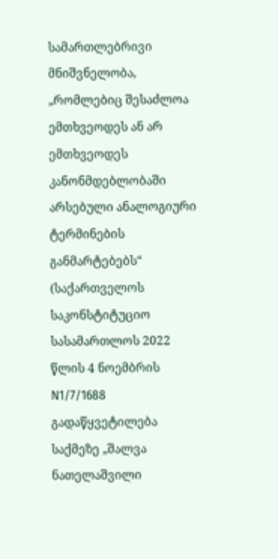სამართლებრივი მნიშვნელობა, „რომლებიც შესაძლოა ემთხვეოდეს ან არ ემთხვეოდეს კანონმდებლობაში არსებული ანალოგიური ტერმინების განმარტებებს“ (საქართველოს საკონსტიტუციო სასამართლოს 2022 წლის 4 ნოემბრის N1/7/1688 გადაწყვეტილება საქმეზე „შალვა ნათელაშვილი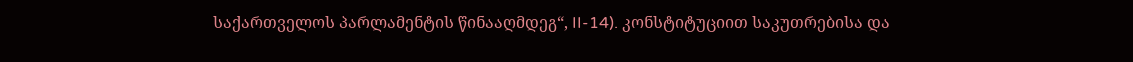საქართველოს პარლამენტის წინააღმდეგ“, II-14). კონსტიტუციით საკუთრებისა და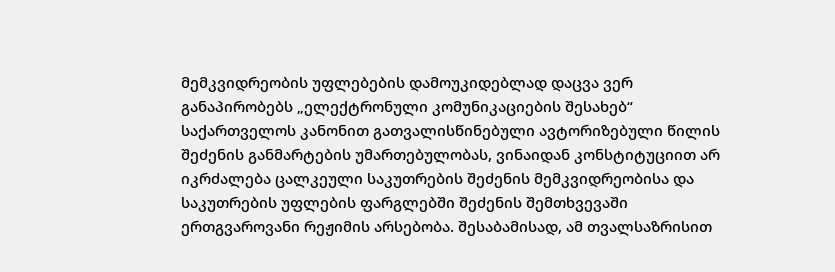მემკვიდრეობის უფლებების დამოუკიდებლად დაცვა ვერ განაპირობებს „ელექტრონული კომუნიკაციების შესახებ“ საქართველოს კანონით გათვალისწინებული ავტორიზებული წილის შეძენის განმარტების უმართებულობას, ვინაიდან კონსტიტუციით არ იკრძალება ცალკეული საკუთრების შეძენის მემკვიდრეობისა და საკუთრების უფლების ფარგლებში შეძენის შემთხვევაში ერთგვაროვანი რეჟიმის არსებობა. შესაბამისად, ამ თვალსაზრისით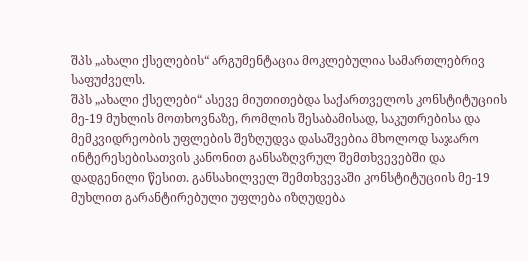შპს „ახალი ქსელების“ არგუმენტაცია მოკლებულია სამართლებრივ საფუძველს.
შპს „ახალი ქსელები“ ასევე მიუთითებდა საქართველოს კონსტიტუციის მე-19 მუხლის მოთხოვნაზე, რომლის შესაბამისად, საკუთრებისა და მემკვიდრეობის უფლების შეზღუდვა დასაშვებია მხოლოდ საჯარო ინტერესებისათვის კანონით განსაზღვრულ შემთხვევებში და დადგენილი წესით. განსახილველ შემთხვევაში კონსტიტუციის მე-19 მუხლით გარანტირებული უფლება იზღუდება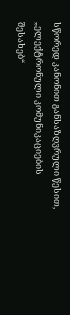სწორედ კანონით განსაზღვრული წესით, „ელექტრონული კომუნიკაციების შესახებ“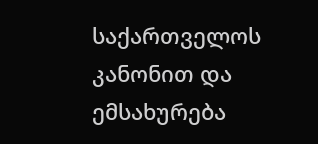საქართველოს კანონით და ემსახურება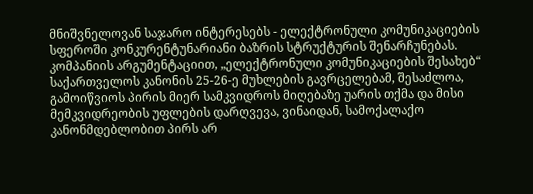მნიშვნელოვან საჯარო ინტერესებს - ელექტრონული კომუნიკაციების სფეროში კონკურენტუნარიანი ბაზრის სტრუქტურის შენარჩუნებას.
კომპანიის არგუმენტაციით, „ელექტრონული კომუნიკაციების შესახებ“ საქართველოს კანონის 25-26-ე მუხლების გავრცელებამ, შესაძლოა, გამოიწვიოს პირის მიერ სამკვიდროს მიღებაზე უარის თქმა და მისი მემკვიდრეობის უფლების დარღვევა, ვინაიდან, სამოქალაქო კანონმდებლობით პირს არ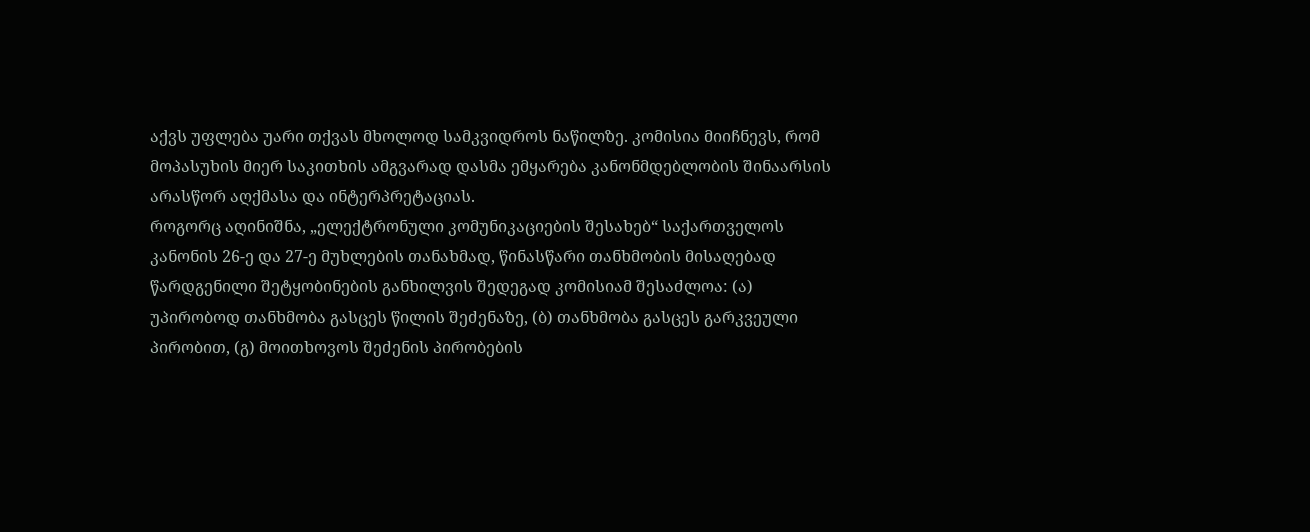აქვს უფლება უარი თქვას მხოლოდ სამკვიდროს ნაწილზე. კომისია მიიჩნევს, რომ მოპასუხის მიერ საკითხის ამგვარად დასმა ემყარება კანონმდებლობის შინაარსის არასწორ აღქმასა და ინტერპრეტაციას.
როგორც აღინიშნა, „ელექტრონული კომუნიკაციების შესახებ“ საქართველოს კანონის 26-ე და 27-ე მუხლების თანახმად, წინასწარი თანხმობის მისაღებად წარდგენილი შეტყობინების განხილვის შედეგად კომისიამ შესაძლოა: (ა) უპირობოდ თანხმობა გასცეს წილის შეძენაზე, (ბ) თანხმობა გასცეს გარკვეული პირობით, (გ) მოითხოვოს შეძენის პირობების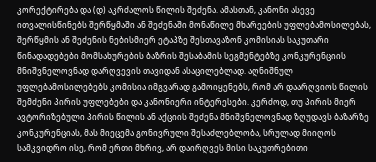კორექტირება და (დ) აკრძალოს წილის შეძენა. ამასთან, კანონი ასევე ითვალისწინებს შერწყმაში ან შეძენაში მონაწილე მხარეების უფლებამოსილებას, შერწყმის ან შეძენის ნებისმიერ ეტაპზე შესთავაზონ კომისიას საკუთარი წინადადებები მომსახურების ბაზრის შესაბამის სეგმენტებზე კონკურენციის მნიშვნელოვნად დარღვევის თავიდან ასაცილებლად. აღნიშნულ უფლებამოსილებებს კომისია იმგვარად გამოიყენებს, რომ არ დაარღვიოს წილის შემძენი პირის უფლებები და კანონიერი ინტერესები. კერძოდ, თუ პირის მიერ ავტორიზებული პირის წილის ან აქციის შეძენა მნიშვნელოვნად ზღუდავს ბაზარზე კონკურენციას, მას მიეცემა გონივრული შესაძლებლობა, სრულად მიიღოს სამკვიდრო ისე, რომ ერთი მხრივ, არ დაირღვეს მისი საკუთრებითი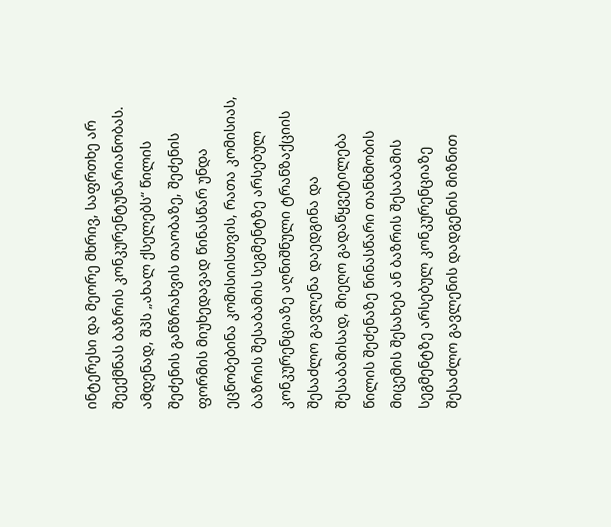ინტერესი და მეორე მხრივ, საფრთხე არ შეექმნას ბაზრის კონკურენტუნარიანობას.
ამდენად, შპს „ახალ ქსელებს“ წილის შეძენის განზრახვის თაობაზე, შეძენის ფორმის მიუხედავად წინასწარ უნდა ეცნობებინა კომისიისთვის, რათა კომისიას, ბაზრის შესაბამის სეგმენტზე არსებულ კონკურენციაზე აღნიშნული ტრანზაქციის შესაძლო გავლენა დაედგინა და შესაბამისად, მიეღო გადაწყვეტილება წილის შეძენაზე წინასწარი თანხმობის მიცემის შესახებ ან ბაზრის შესაბამის სეგმენტზე არსებულ კონკურენციაზე შესაძლო გავლენის დადგენის მიზნით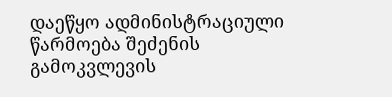დაეწყო ადმინისტრაციული წარმოება შეძენის გამოკვლევის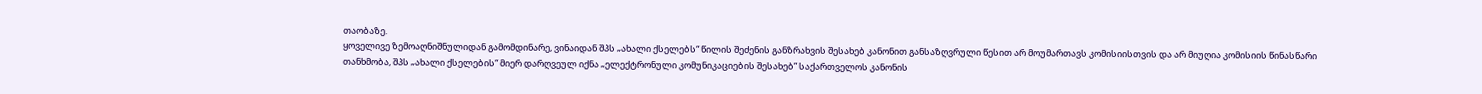თაობაზე.
ყოველივე ზემოაღნიშნულიდან გამომდინარე, ვინაიდან შპს „ახალი ქსელებს“ წილის შეძენის განზრახვის შესახებ კანონით განსაზღვრული წესით არ მოუმართავს კომისიისთვის და არ მიუღია კომისიის წინასწარი თანხმობა, შპს „ახალი ქსელების“ მიერ დარღვეულ იქნა „ელექტრონული კომუნიკაციების შესახებ” საქართველოს კანონის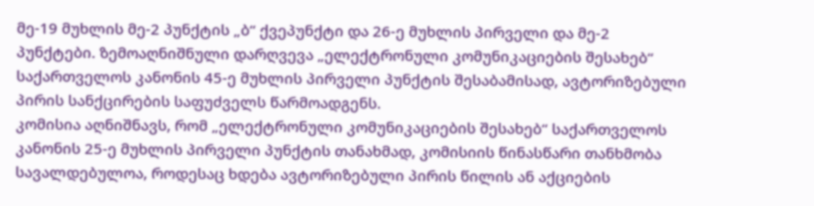მე-19 მუხლის მე-2 პუნქტის „ბ“ ქვეპუნქტი და 26-ე მუხლის პირველი და მე-2 პუნქტები. ზემოაღნიშნული დარღვევა „ელექტრონული კომუნიკაციების შესახებ“ საქართველოს კანონის 45-ე მუხლის პირველი პუნქტის შესაბამისად, ავტორიზებული პირის სანქცირების საფუძველს წარმოადგენს.
კომისია აღნიშნავს, რომ „ელექტრონული კომუნიკაციების შესახებ“ საქართველოს კანონის 25-ე მუხლის პირველი პუნქტის თანახმად, კომისიის წინასწარი თანხმობა სავალდებულოა, როდესაც ხდება ავტორიზებული პირის წილის ან აქციების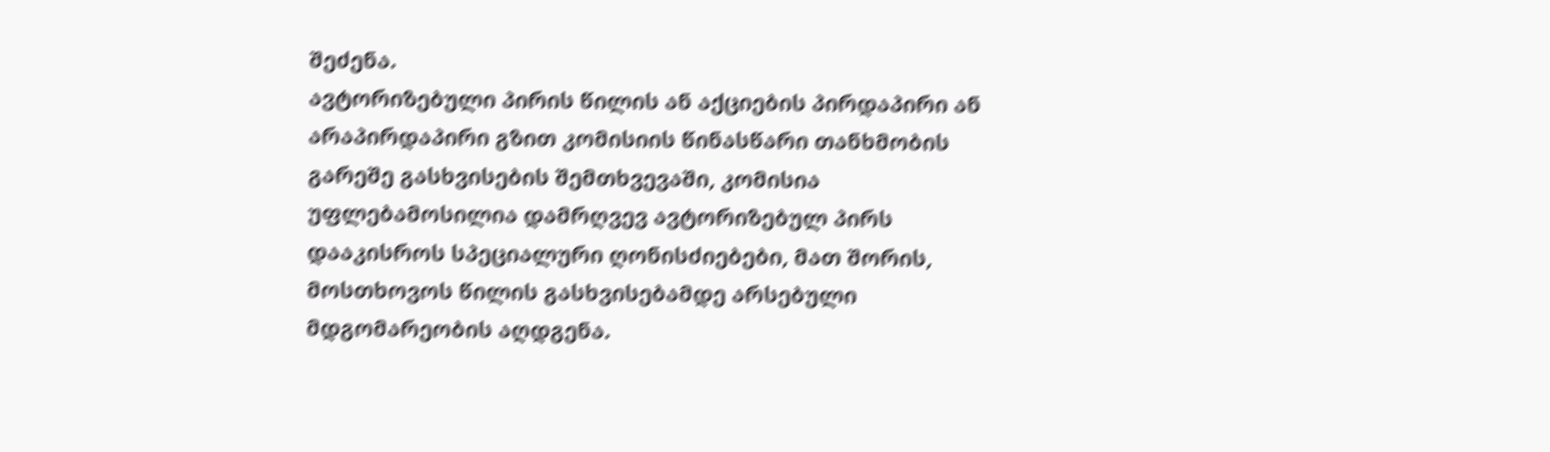შეძენა.
ავტორიზებული პირის წილის ან აქციების პირდაპირი ან არაპირდაპირი გზით კომისიის წინასწარი თანხმობის გარეშე გასხვისების შემთხვევაში, კომისია უფლებამოსილია დამრღვევ ავტორიზებულ პირს დააკისროს სპეციალური ღონისძიებები, მათ შორის, მოსთხოვოს წილის გასხვისებამდე არსებული მდგომარეობის აღდგენა.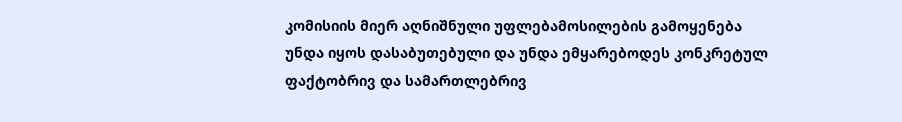კომისიის მიერ აღნიშნული უფლებამოსილების გამოყენება უნდა იყოს დასაბუთებული და უნდა ემყარებოდეს კონკრეტულ ფაქტობრივ და სამართლებრივ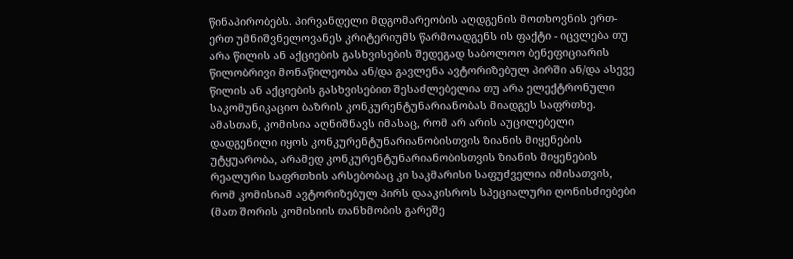წინაპირობებს. პირვანდელი მდგომარეობის აღდგენის მოთხოვნის ერთ-ერთ უმნიშვნელოვანეს კრიტერიუმს წარმოადგენს ის ფაქტი - იცვლება თუ არა წილის ან აქციების გასხვისების შედეგად საბოლოო ბენეფიციარის წილობრივი მონაწილეობა ან/და გავლენა ავტორიზებულ პირში ან/და ასევე წილის ან აქციების გასხვისებით შესაძლებელია თუ არა ელექტრონული საკომუნიკაციო ბაზრის კონკურენტუნარიანობას მიადგეს საფრთხე. ამასთან, კომისია აღნიშნავს იმასაც, რომ არ არის აუცილებელი დადგენილი იყოს კონკურენტუნარიანობისთვის ზიანის მიყენების უტყუარობა, არამედ კონკურენტუნარიანობისთვის ზიანის მიყენების რეალური საფრთხის არსებობაც კი საკმარისი საფუძველია იმისათვის, რომ კომისიამ ავტორიზებულ პირს დააკისროს სპეციალური ღონისძიებები (მათ შორის კომისიის თანხმობის გარეშე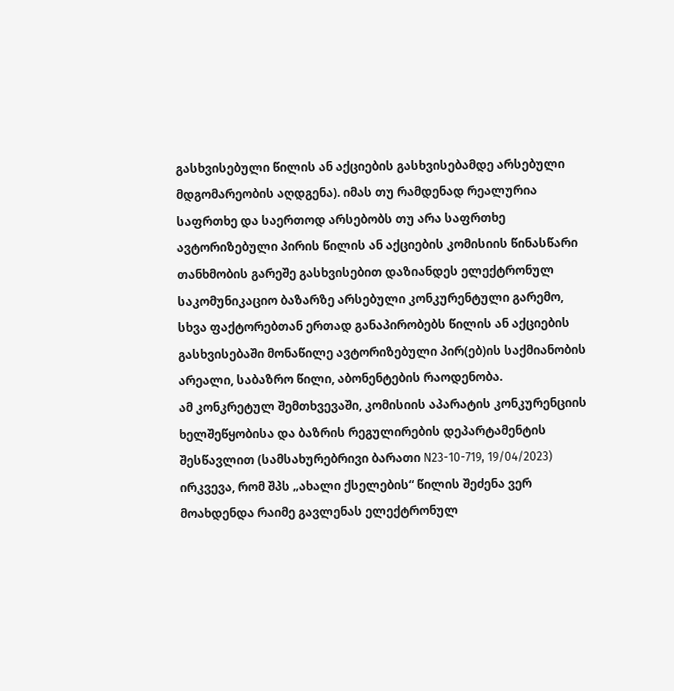გასხვისებული წილის ან აქციების გასხვისებამდე არსებული მდგომარეობის აღდგენა). იმას თუ რამდენად რეალურია საფრთხე და საერთოდ არსებობს თუ არა საფრთხე ავტორიზებული პირის წილის ან აქციების კომისიის წინასწარი თანხმობის გარეშე გასხვისებით დაზიანდეს ელექტრონულ საკომუნიკაციო ბაზარზე არსებული კონკურენტული გარემო, სხვა ფაქტორებთან ერთად განაპირობებს წილის ან აქციების გასხვისებაში მონაწილე ავტორიზებული პირ(ებ)ის საქმიანობის არეალი, საბაზრო წილი, აბონენტების რაოდენობა.
ამ კონკრეტულ შემთხვევაში, კომისიის აპარატის კონკურენციის ხელშეწყობისა და ბაზრის რეგულირების დეპარტამენტის შესწავლით (სამსახურებრივი ბარათი N23-10-719, 19/04/2023) ირკვევა, რომ შპს „ახალი ქსელების“ წილის შეძენა ვერ მოახდენდა რაიმე გავლენას ელექტრონულ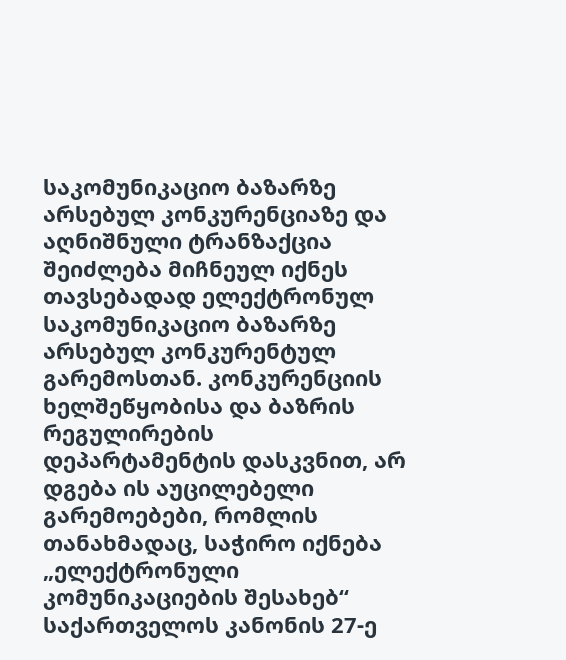საკომუნიკაციო ბაზარზე არსებულ კონკურენციაზე და აღნიშნული ტრანზაქცია შეიძლება მიჩნეულ იქნეს თავსებადად ელექტრონულ საკომუნიკაციო ბაზარზე არსებულ კონკურენტულ გარემოსთან. კონკურენციის ხელშეწყობისა და ბაზრის რეგულირების დეპარტამენტის დასკვნით, არ დგება ის აუცილებელი გარემოებები, რომლის თანახმადაც, საჭირო იქნება „ელექტრონული კომუნიკაციების შესახებ“ საქართველოს კანონის 27-ე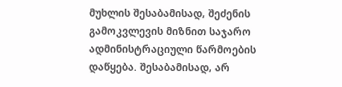მუხლის შესაბამისად, შეძენის გამოკვლევის მიზნით საჯარო ადმინისტრაციული წარმოების დაწყება. შესაბამისად, არ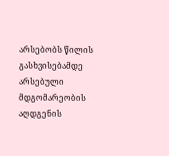არსებობს წილის გასხვისებამდე არსებული მდგომარეობის აღდგენის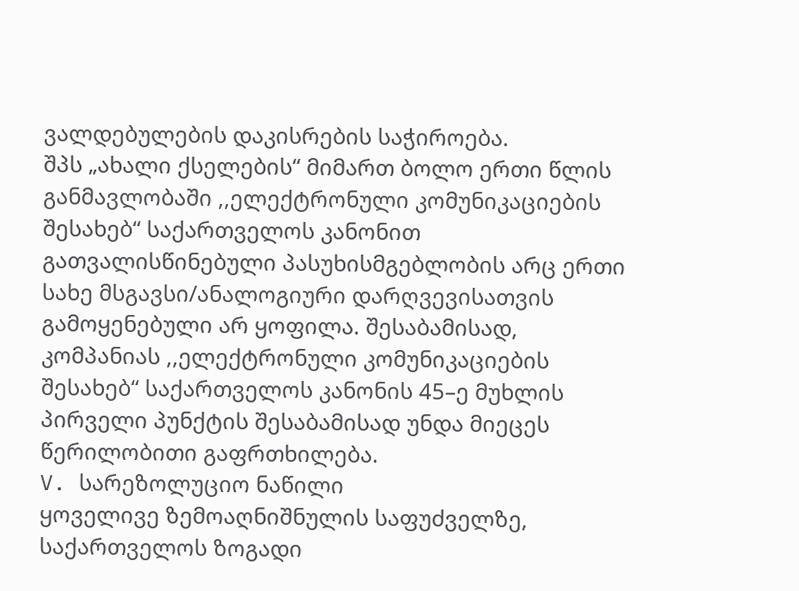ვალდებულების დაკისრების საჭიროება.
შპს „ახალი ქსელების“ მიმართ ბოლო ერთი წლის განმავლობაში ,,ელექტრონული კომუნიკაციების შესახებ“ საქართველოს კანონით გათვალისწინებული პასუხისმგებლობის არც ერთი სახე მსგავსი/ანალოგიური დარღვევისათვის გამოყენებული არ ყოფილა. შესაბამისად, კომპანიას ,,ელექტრონული კომუნიკაციების შესახებ“ საქართველოს კანონის 45–ე მუხლის პირველი პუნქტის შესაბამისად უნდა მიეცეს წერილობითი გაფრთხილება.
V. სარეზოლუციო ნაწილი
ყოველივე ზემოაღნიშნულის საფუძველზე, საქართველოს ზოგადი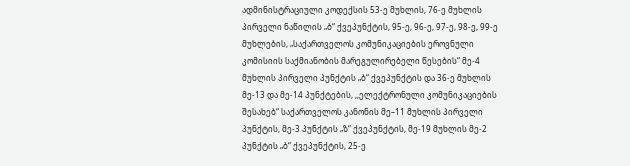ადმინისტრაციული კოდექსის 53-ე მუხლის, 76-ე მუხლის პირველი ნაწილის „ბ“ ქვეპუნქტის, 95-ე, 96-ე, 97-ე, 98-ე, 99-ე მუხლების, „საქართველოს კომუნიკაციების ეროვნული კომისიის საქმიანობის მარეგულირებელი წესების“ მე-4 მუხლის პირველი პუნქტის „ბ“ ქვეპუნქტის და 36-ე მუხლის მე-13 და მე-14 პუნქტების, ,,ელექტრონული კომუნიკაციების შესახებ“ საქართველოს კანონის მე–11 მუხლის პირველი პუნქტის, მე-3 პუნქტის „ზ“ ქვეპუნქტის, მე-19 მუხლის მე-2 პუნქტის „ბ“ ქვეპუნქტის, 25-ე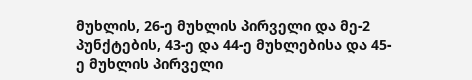მუხლის, 26-ე მუხლის პირველი და მე-2 პუნქტების, 43-ე და 44-ე მუხლებისა და 45-ე მუხლის პირველი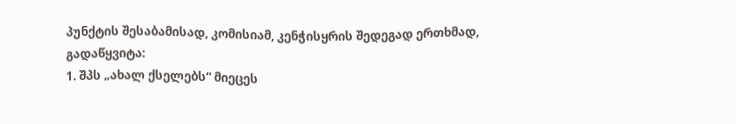პუნქტის შესაბამისად, კომისიამ, კენჭისყრის შედეგად ერთხმად,
გადაწყვიტა:
1. შპს „ახალ ქსელებს“ მიეცეს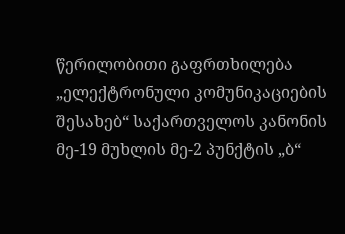წერილობითი გაფრთხილება „ელექტრონული კომუნიკაციების შესახებ“ საქართველოს კანონის მე-19 მუხლის მე-2 პუნქტის „ბ“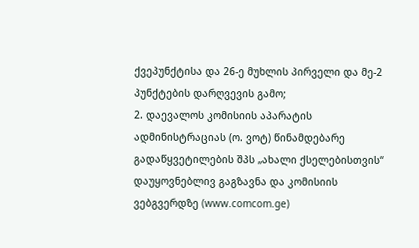ქვეპუნქტისა და 26-ე მუხლის პირველი და მე-2 პუნქტების დარღვევის გამო;
2. დაევალოს კომისიის აპარატის ადმინისტრაციას (ო. ვოტ) წინამდებარე გადაწყვეტილების შპს „ახალი ქსელებისთვის“ დაუყოვნებლივ გაგზავნა და კომისიის ვებგვერდზე (www.comcom.ge)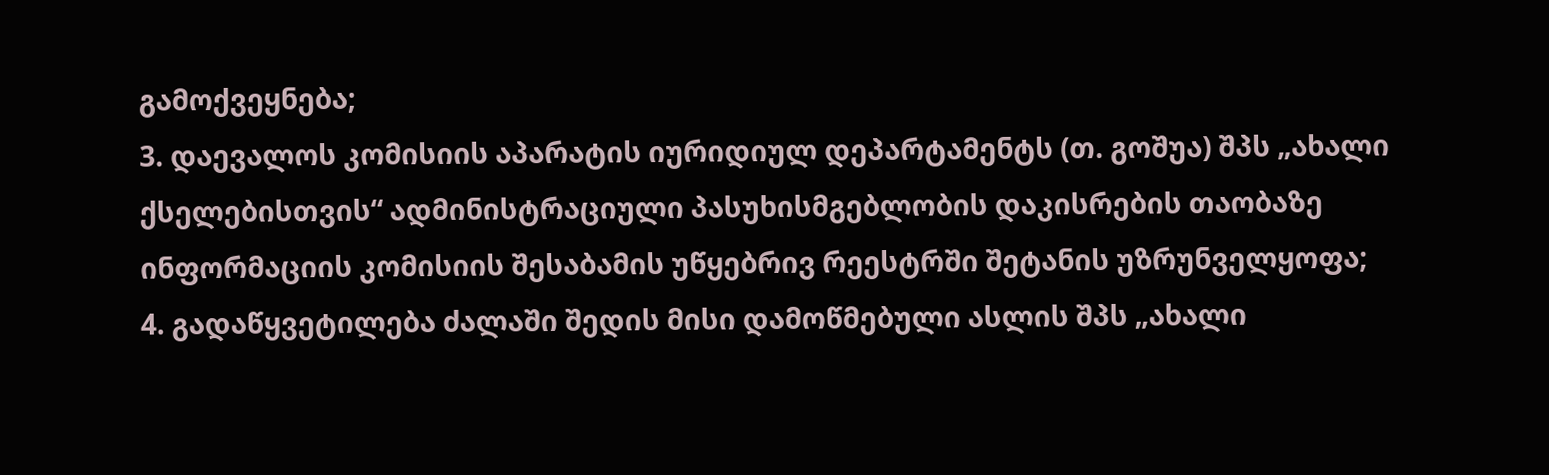გამოქვეყნება;
3. დაევალოს კომისიის აპარატის იურიდიულ დეპარტამენტს (თ. გოშუა) შპს „ახალი ქსელებისთვის“ ადმინისტრაციული პასუხისმგებლობის დაკისრების თაობაზე ინფორმაციის კომისიის შესაბამის უწყებრივ რეესტრში შეტანის უზრუნველყოფა;
4. გადაწყვეტილება ძალაში შედის მისი დამოწმებული ასლის შპს „ახალი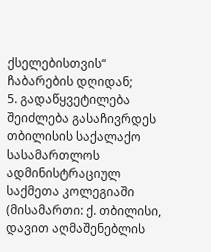ქსელებისთვის“ ჩაბარების დღიდან;
5. გადაწყვეტილება შეიძლება გასაჩივრდეს თბილისის საქალაქო სასამართლოს ადმინისტრაციულ საქმეთა კოლეგიაში (მისამართი: ქ. თბილისი, დავით აღმაშენებლის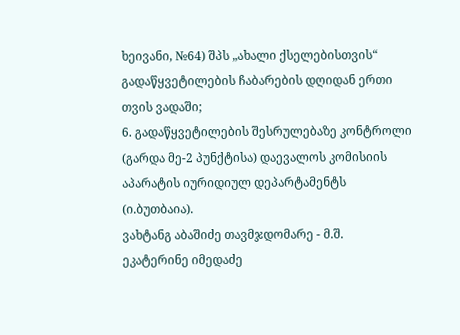ხეივანი, №64) შპს „ახალი ქსელებისთვის“ გადაწყვეტილების ჩაბარების დღიდან ერთი თვის ვადაში;
6. გადაწყვეტილების შესრულებაზე კონტროლი (გარდა მე-2 პუნქტისა) დაევალოს კომისიის აპარატის იურიდიულ დეპარტამენტს (ი.ბუთბაია).
ვახტანგ აბაშიძე თავმჯდომარე - მ.შ.
ეკატერინე იმედაძე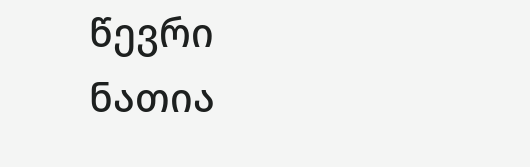წევრი
ნათია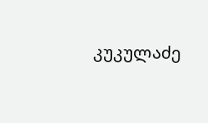კუკულაძე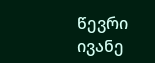წევრი
ივანე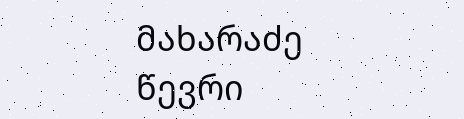მახარაძე წევრი